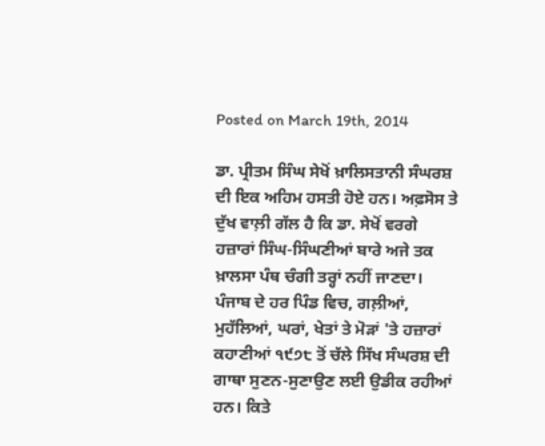Posted on March 19th, 2014

ਡਾ. ਪ੍ਰੀਤਮ ਸਿੰਘ ਸੇਖੋਂ ਖ਼ਾਲਿਸਤਾਨੀ ਸੰਘਰਸ਼ ਦੀ ਇਕ ਅਹਿਮ ਹਸਤੀ ਹੋਏ ਹਨ। ਅਫ਼ਸੋਸ ਤੇ ਦੁੱਖ ਵਾਲ਼ੀ ਗੱਲ ਹੈ ਕਿ ਡਾ. ਸੇਖੋਂ ਵਰਗੇ ਹਜ਼ਾਰਾਂ ਸਿੰਘ-ਸਿੰਘਣੀਆਂ ਬਾਰੇ ਅਜੇ ਤਕ ਖ਼ਾਲਸਾ ਪੰਥ ਚੰਗੀ ਤਰ੍ਹਾਂ ਨਹੀਂ ਜਾਣਦਾ। ਪੰਜਾਬ ਦੇ ਹਰ ਪਿੰਡ ਵਿਚ, ਗਲ਼ੀਆਂ, ਮੁਹੱਲਿਆਂ, ਘਰਾਂ, ਖੇਤਾਂ ਤੇ ਮੋੜਾਂ 'ਤੇ ਹਜ਼ਾਰਾਂ ਕਹਾਣੀਆਂ ੧੯੭੮ ਤੋਂ ਚੱਲੇ ਸਿੱਖ ਸੰਘਰਸ਼ ਦੀ ਗਾਥਾ ਸੁਣਨ-ਸੁਣਾਉਣ ਲਈ ਉਡੀਕ ਰਹੀਆਂ ਹਨ। ਕਿਤੇ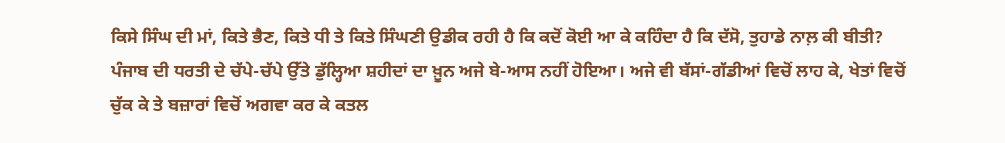ਕਿਸੇ ਸਿੰਘ ਦੀ ਮਾਂ, ਕਿਤੇ ਭੈਣ, ਕਿਤੇ ਧੀ ਤੇ ਕਿਤੇ ਸਿੰਘਣੀ ਉਡੀਕ ਰਹੀ ਹੈ ਕਿ ਕਦੋਂ ਕੋਈ ਆ ਕੇ ਕਹਿੰਦਾ ਹੈ ਕਿ ਦੱਸੋ, ਤੁਹਾਡੇ ਨਾਲ਼ ਕੀ ਬੀਤੀ? ਪੰਜਾਬ ਦੀ ਧਰਤੀ ਦੇ ਚੱਪੇ-ਚੱਪੇ ਉੱਤੇ ਡੁੱਲ੍ਹਿਆ ਸ਼ਹੀਦਾਂ ਦਾ ਖ਼ੂਨ ਅਜੇ ਬੇ-ਆਸ ਨਹੀਂ ਹੋਇਆ। ਅਜੇ ਵੀ ਬੱਸਾਂ-ਗੱਡੀਆਂ ਵਿਚੋਂ ਲਾਹ ਕੇ, ਖੇਤਾਂ ਵਿਚੋਂ ਚੁੱਕ ਕੇ ਤੇ ਬਜ਼ਾਰਾਂ ਵਿਚੋਂ ਅਗਵਾ ਕਰ ਕੇ ਕਤਲ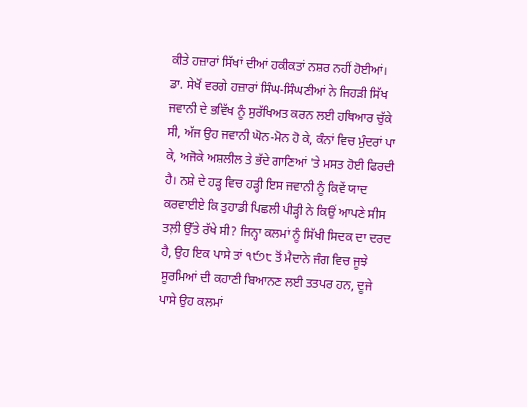ਕੀਤੇ ਹਜ਼ਾਰਾਂ ਸਿੱਖਾਂ ਦੀਆਂ ਹਕੀਕਤਾਂ ਨਸ਼ਰ ਨਹੀਂ ਹੋਈਆਂ। ਡਾ. ਸੇਖੋਂ ਵਰਗੇ ਹਜ਼ਾਰਾਂ ਸਿੰਘ-ਸਿੰਘਣੀਆਂ ਨੇ ਜਿਹੜੀ ਸਿੱਖ ਜਵਾਨੀ ਦੇ ਭਵਿੱਖ ਨੂੰ ਸੁਰੱਖਿਅਤ ਕਰਨ ਲਈ ਹਥਿਆਰ ਚੁੱਕੇ ਸੀ, ਅੱਜ ਉਹ ਜਵਾਨੀ ਘੋਨ-ਮੋਨ ਹੋ ਕੇ, ਕੰਨਾਂ ਵਿਚ ਮੁੰਦਰਾਂ ਪਾ ਕੇ, ਅਜੋਕੇ ਅਸ਼ਲੀਲ ਤੇ ਭੱਦੇ ਗਾਣਿਆਂ 'ਤੇ ਮਸਤ ਹੋਈ ਫਿਰਦੀ ਹੈ। ਨਸ਼ੇ ਦੇ ਹੜ੍ਹ ਵਿਚ ਹੜ੍ਹੀ ਇਸ ਜਵਾਨੀ ਨੂੰ ਕਿਵੇਂ ਯਾਦ ਕਰਵਾਈਏ ਕਿ ਤੁਹਾਡੀ ਪਿਛਲੀ ਪੀੜ੍ਹੀ ਨੇ ਕਿਉਂ ਆਪਣੇ ਸੀਸ ਤਲ਼ੀ ਉੱਤੇ ਰੱਖੇ ਸੀ? ਜਿਨ੍ਹਾ ਕਲਮਾਂ ਨੂੰ ਸਿੱਖੀ ਸਿਦਕ ਦਾ ਦਰਦ ਹੈ, ਉਹ ਇਕ ਪਾਸੇ ਤਾਂ ੧੯੭੮ ਤੋਂ ਮੈਦਾਨੇ ਜੰਗ ਵਿਚ ਜੂਝੇ ਸੂਰਮਿਆਂ ਦੀ ਕਹਾਣੀ ਬਿਆਨਣ ਲਈ ਤਤਪਰ ਹਨ, ਦੂਜੇ ਪਾਸੇ ਉਹ ਕਲਮਾਂ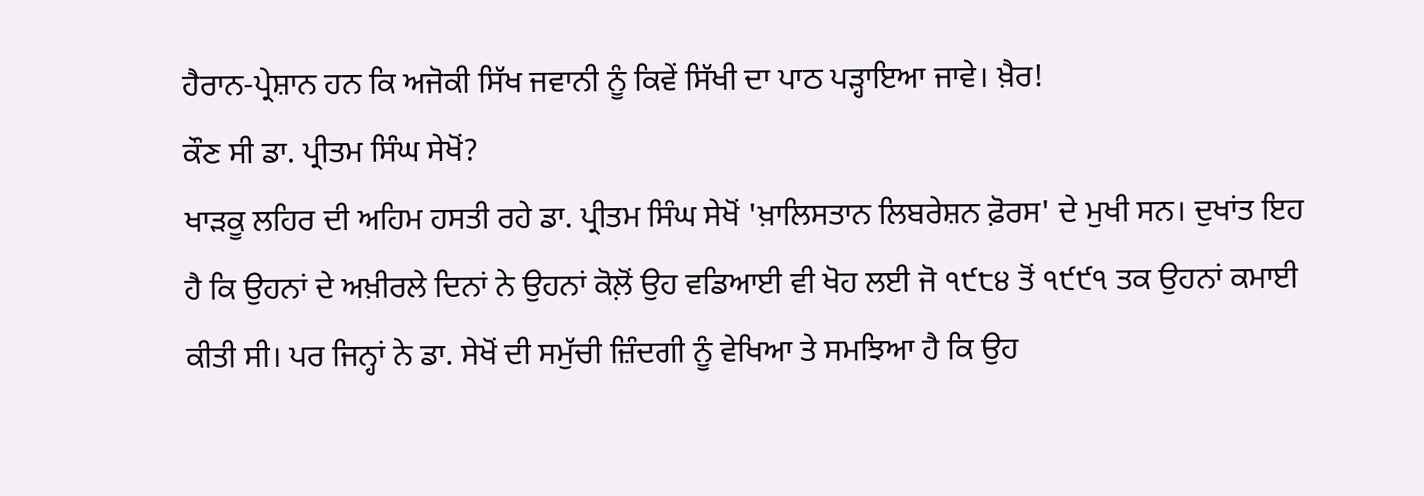ਹੈਰਾਨ-ਪ੍ਰੇਸ਼ਾਨ ਹਨ ਕਿ ਅਜੋਕੀ ਸਿੱਖ ਜਵਾਨੀ ਨੂੰ ਕਿਵੇਂ ਸਿੱਖੀ ਦਾ ਪਾਠ ਪੜ੍ਹਾਇਆ ਜਾਵੇ। ਖ਼ੈਰ!
ਕੌਣ ਸੀ ਡਾ. ਪ੍ਰੀਤਮ ਸਿੰਘ ਸੇਖੋਂ?
ਖਾੜਕੂ ਲਹਿਰ ਦੀ ਅਹਿਮ ਹਸਤੀ ਰਹੇ ਡਾ. ਪ੍ਰੀਤਮ ਸਿੰਘ ਸੇਖੋਂ 'ਖ਼ਾਲਿਸਤਾਨ ਲਿਬਰੇਸ਼ਨ ਫ਼ੋਰਸ' ਦੇ ਮੁਖੀ ਸਨ। ਦੁਖਾਂਤ ਇਹ ਹੈ ਕਿ ਉਹਨਾਂ ਦੇ ਅਖ਼ੀਰਲੇ ਦਿਨਾਂ ਨੇ ਉਹਨਾਂ ਕੋਲ਼ੋਂ ਉਹ ਵਡਿਆਈ ਵੀ ਖੋਹ ਲਈ ਜੋ ੧੯੮੪ ਤੋਂ ੧੯੯੧ ਤਕ ਉਹਨਾਂ ਕਮਾਈ ਕੀਤੀ ਸੀ। ਪਰ ਜਿਨ੍ਹਾਂ ਨੇ ਡਾ. ਸੇਖੋਂ ਦੀ ਸਮੁੱਚੀ ਜ਼ਿੰਦਗੀ ਨੂੰ ਵੇਖਿਆ ਤੇ ਸਮਝਿਆ ਹੈ ਕਿ ਉਹ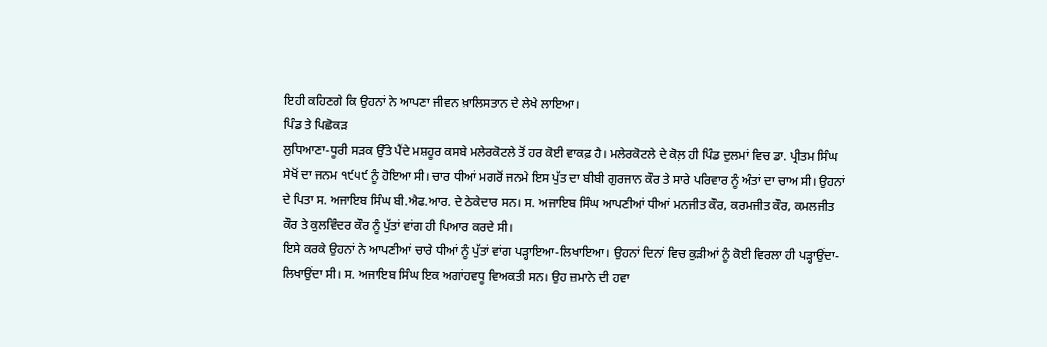ਇਹੀ ਕਹਿਣਗੇ ਕਿ ਉਹਨਾਂ ਨੇ ਆਪਣਾ ਜੀਵਨ ਖ਼ਾਲਿਸਤਾਨ ਦੇ ਲੇਖੇ ਲਾਇਆ।
ਪਿੰਡ ਤੇ ਪਿਛੋਕੜ
ਲੁਧਿਆਣਾ-ਧੂਰੀ ਸੜਕ ਉੱਤੇ ਪੈਂਦੇ ਮਸ਼ਹੂਰ ਕਸਬੇ ਮਲੇਰਕੋਟਲੇ ਤੋਂ ਹਰ ਕੋਈ ਵਾਕਫ਼ ਹੈ। ਮਲੇਰਕੋਟਲੇ ਦੇ ਕੋਲ਼ ਹੀ ਪਿੰਡ ਦੁਲਮਾਂ ਵਿਚ ਡਾ. ਪ੍ਰੀਤਮ ਸਿੰਘ ਸੇਖੋਂ ਦਾ ਜਨਮ ੧੯੫੯ ਨੂੰ ਹੋਇਆ ਸੀ। ਚਾਰ ਧੀਆਂ ਮਗਰੋਂ ਜਨਮੇ ਇਸ ਪੁੱਤ ਦਾ ਬੀਬੀ ਗੁਰਜਾਨ ਕੌਰ ਤੇ ਸਾਰੇ ਪਰਿਵਾਰ ਨੂੰ ਅੰਤਾਂ ਦਾ ਚਾਅ ਸੀ। ਉਹਨਾਂ ਦੇ ਪਿਤਾ ਸ. ਅਜਾਇਬ ਸਿੰਘ ਬੀ.ਐਫ.ਆਰ. ਦੇ ਠੇਕੇਦਾਰ ਸਨ। ਸ. ਅਜਾਇਬ ਸਿੰਘ ਆਪਣੀਆਂ ਧੀਆਂ ਮਨਜੀਤ ਕੌਰ, ਕਰਮਜੀਤ ਕੌਰ, ਕਮਲਜੀਤ ਕੌਰ ਤੇ ਕੁਲਵਿੰਦਰ ਕੌਰ ਨੂੰ ਪੁੱਤਾਂ ਵਾਂਗ ਹੀ ਪਿਆਰ ਕਰਦੇ ਸੀ।
ਇਸੇ ਕਰਕੇ ਉਹਨਾਂ ਨੇ ਆਪਣੀਆਂ ਚਾਰੇ ਧੀਆਂ ਨੂੰ ਪੁੱਤਾਂ ਵਾਂਗ ਪੜ੍ਹਾਇਆ-ਲਿਖਾਇਆ। ਉਹਨਾਂ ਦਿਨਾਂ ਵਿਚ ਕੁੜੀਆਂ ਨੂੰ ਕੋਈ ਵਿਰਲਾ ਹੀ ਪੜ੍ਹਾਉਂਦਾ-ਲਿਖਾਉਂਦਾ ਸੀ। ਸ. ਅਜਾਇਬ ਸਿੰਘ ਇਕ ਅਗਾਂਹਵਧੂ ਵਿਅਕਤੀ ਸਨ। ਉਹ ਜ਼ਮਾਨੇ ਦੀ ਹਵਾ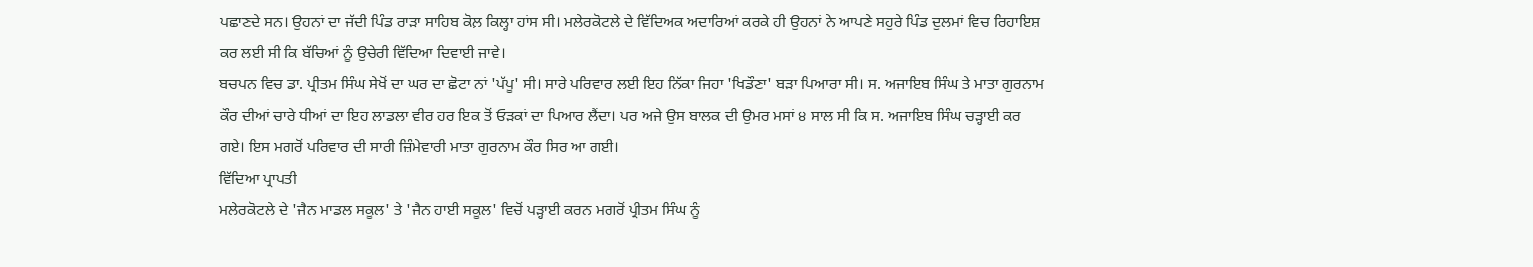ਪਛਾਣਦੇ ਸਨ। ਉਹਨਾਂ ਦਾ ਜੱਦੀ ਪਿੰਡ ਰਾੜਾ ਸਾਹਿਬ ਕੋਲ਼ ਕਿਲ੍ਹਾ ਹਾਂਸ ਸੀ। ਮਲੇਰਕੋਟਲੇ ਦੇ ਵਿੱਦਿਅਕ ਅਦਾਰਿਆਂ ਕਰਕੇ ਹੀ ਉਹਨਾਂ ਨੇ ਆਪਣੇ ਸਹੁਰੇ ਪਿੰਡ ਦੁਲਮਾਂ ਵਿਚ ਰਿਹਾਇਸ਼ ਕਰ ਲਈ ਸੀ ਕਿ ਬੱਚਿਆਂ ਨੂੰ ਉਚੇਰੀ ਵਿੱਦਿਆ ਦਿਵਾਈ ਜਾਵੇ।
ਬਚਪਨ ਵਿਚ ਡਾ. ਪ੍ਰੀਤਮ ਸਿੰਘ ਸੇਖੋਂ ਦਾ ਘਰ ਦਾ ਛੋਟਾ ਨਾਂ 'ਪੱਪੂ' ਸੀ। ਸਾਰੇ ਪਰਿਵਾਰ ਲਈ ਇਹ ਨਿੱਕਾ ਜਿਹਾ 'ਖਿਡੌਣਾ' ਬੜਾ ਪਿਆਰਾ ਸੀ। ਸ. ਅਜਾਇਬ ਸਿੰਘ ਤੇ ਮਾਤਾ ਗੁਰਨਾਮ ਕੌਰ ਦੀਆਂ ਚਾਰੇ ਧੀਆਂ ਦਾ ਇਹ ਲਾਡਲਾ ਵੀਰ ਹਰ ਇਕ ਤੋਂ ਓੜਕਾਂ ਦਾ ਪਿਆਰ ਲੈਂਦਾ। ਪਰ ਅਜੇ ਉਸ ਬਾਲਕ ਦੀ ਉਮਰ ਮਸਾਂ ੪ ਸਾਲ ਸੀ ਕਿ ਸ. ਅਜਾਇਬ ਸਿੰਘ ਚੜ੍ਹਾਈ ਕਰ ਗਏ। ਇਸ ਮਗਰੋਂ ਪਰਿਵਾਰ ਦੀ ਸਾਰੀ ਜ਼ਿੰਮੇਵਾਰੀ ਮਾਤਾ ਗੁਰਨਾਮ ਕੌਰ ਸਿਰ ਆ ਗਈ।
ਵਿੱਦਿਆ ਪ੍ਰਾਪਤੀ
ਮਲੇਰਕੋਟਲੇ ਦੇ 'ਜੈਨ ਮਾਡਲ ਸਕੂਲ' ਤੇ 'ਜੈਨ ਹਾਈ ਸਕੂਲ' ਵਿਚੋਂ ਪੜ੍ਹਾਈ ਕਰਨ ਮਗਰੋਂ ਪ੍ਰੀਤਮ ਸਿੰਘ ਨੂੰ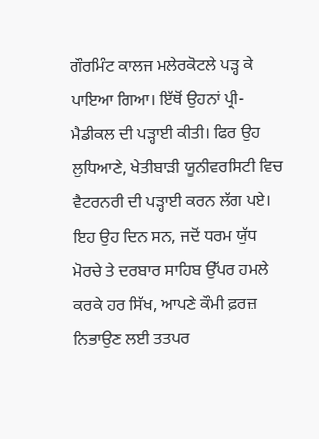ਗੌਰਮਿੰਟ ਕਾਲਜ ਮਲੇਰਕੋਟਲੇ ਪੜ੍ਹ ਕੇ ਪਾਇਆ ਗਿਆ। ਇੱਥੋਂ ਉਹਨਾਂ ਪ੍ਰੀ-ਮੈਡੀਕਲ ਦੀ ਪੜ੍ਹਾਈ ਕੀਤੀ। ਫਿਰ ਉਹ ਲੁਧਿਆਣੇ, ਖੇਤੀਬਾੜੀ ਯੂਨੀਵਰਸਿਟੀ ਵਿਚ ਵੈਟਰਨਰੀ ਦੀ ਪੜ੍ਹਾਈ ਕਰਨ ਲੱਗ ਪਏ। ਇਹ ਉਹ ਦਿਨ ਸਨ, ਜਦੋਂ ਧਰਮ ਯੁੱਧ ਮੋਰਚੇ ਤੇ ਦਰਬਾਰ ਸਾਹਿਬ ਉੱਪਰ ਹਮਲੇ ਕਰਕੇ ਹਰ ਸਿੱਖ, ਆਪਣੇ ਕੌਮੀ ਫ਼ਰਜ਼ ਨਿਭਾਉਣ ਲਈ ਤਤਪਰ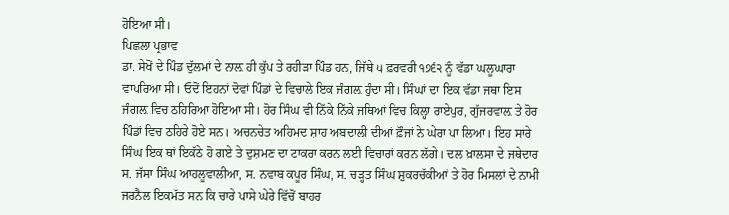ਹੋਇਆ ਸੀ।
ਪਿਛਲਾ ਪ੍ਰਭਾਵ
ਡਾ. ਸੇਖੋਂ ਦੇ ਪਿੰਡ ਦੁੱਲਮਾਂ ਦੇ ਨਾਲ਼ ਹੀ ਕੁੱਪ ਤੇ ਰਹੀੜਾ ਪਿੰਡ ਹਨ, ਜਿੱਥੇ ੫ ਫ਼ਰਵਰੀ ੧੭੬੨ ਨੂੰ ਵੱਡਾ ਘਲੂਘਾਰਾ ਵਾਪਰਿਆ ਸੀ। ਓਦੋਂ ਇਹਨਾਂ ਦੋਵਾਂ ਪਿੰਡਾਂ ਦੇ ਵਿਚਾਲੇ ਇਕ ਜੰਗਲ਼ ਹੁੰਦਾ ਸੀ। ਸਿੰਘਾਂ ਦਾ ਇਕ ਵੱਡਾ ਜਥਾ ਇਸ ਜੰਗਲ਼ ਵਿਚ ਠਹਿਰਿਆ ਹੋਇਆ ਸੀ। ਹੋਰ ਸਿੰਘ ਵੀ ਨਿੱਕੇ ਨਿੱਕੇ ਜਥਿਆਂ ਵਿਚ ਕਿਲ੍ਹਾ ਰਾਏਪੁਰ, ਗੁੱਜਰਵਾਲ਼ ਤੇ ਹੋਰ ਪਿੰਡਾਂ ਵਿਚ ਠਹਿਰੇ ਹੋਏ ਸਨ। ਅਚਨਚੇਤ ਅਹਿਮਦ ਸ਼ਾਹ ਅਬਦਾਲੀ ਦੀਆਂ ਫ਼ੌਜਾਂ ਨੇ ਘੇਰਾ ਪਾ ਲਿਆ। ਇਹ ਸਾਰੇ ਸਿੰਘ ਇਕ ਥਾਂ ਇਕੱਠੇ ਹੋ ਗਏ ਤੇ ਦੁਸ਼ਮਣ ਦਾ ਟਾਕਰਾ ਕਰਨ ਲਈ ਵਿਚਾਰਾਂ ਕਰਨ ਲੱਗੇ। ਦਲ ਖ਼ਾਲਸਾ ਦੇ ਜਥੇਦਾਰ ਸ. ਜੱਸਾ ਸਿੰਘ ਆਹਲੂਵਾਲੀਆ, ਸ. ਨਵਾਬ ਕਪੂਰ ਸਿੰਘ, ਸ. ਚੜ੍ਹਤ ਸਿੰਘ ਸ਼ੁਕਰਚੱਕੀਆਂ ਤੇ ਹੋਰ ਮਿਸਲਾਂ ਦੇ ਨਾਮੀ ਜਰਨੈਲ ਇਕਮੱਤ ਸਨ ਕਿ ਚਾਰੇ ਪਾਸੇ ਘੇਰੇ ਵਿੱਚੋਂ ਬਾਹਰ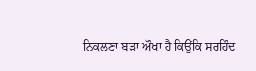ਨਿਕਲਣਾ ਬੜਾ ਔਖਾ ਹੈ ਕਿਉਂਕਿ ਸਰਹਿੰਦ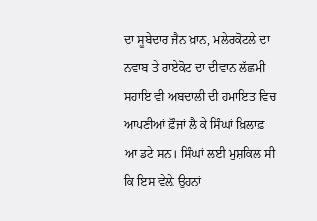ਦਾ ਸੂਬੇਦਾਰ ਜੈਨ ਖ਼ਾਨ, ਮਲੇਰਕੋਟਲੇ ਦਾ ਨਵਾਬ ਤੇ ਰਾਏਕੋਟ ਦਾ ਦੀਵਾਨ ਲੱਛਮੀ ਸਹਾਇ ਵੀ ਅਬਦਾਲੀ ਦੀ ਹਮਾਇਤ ਵਿਚ ਆਪਣੀਆਂ ਫ਼ੌਜਾਂ ਲੈ ਕੇ ਸਿੰਘਾਂ ਖ਼ਿਲਾਫ਼ ਆ ਡਟੇ ਸਨ। ਸਿੰਘਾਂ ਲਈ ਮੁਸ਼ਕਿਲ ਸੀ ਕਿ ਇਸ ਵੇਲ਼ੇ ਉਹਨਾਂ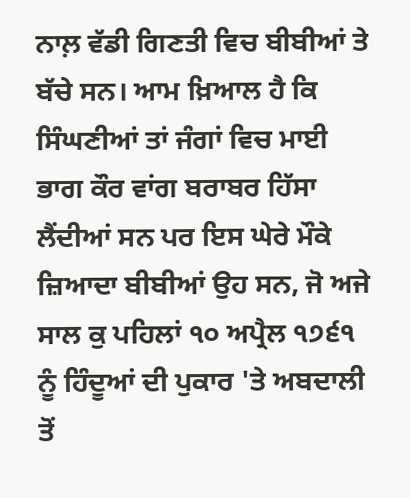ਨਾਲ਼ ਵੱਡੀ ਗਿਣਤੀ ਵਿਚ ਬੀਬੀਆਂ ਤੇ ਬੱਚੇ ਸਨ। ਆਮ ਖ਼ਿਆਲ ਹੈ ਕਿ ਸਿੰਘਣੀਆਂ ਤਾਂ ਜੰਗਾਂ ਵਿਚ ਮਾਈ ਭਾਗ ਕੌਰ ਵਾਂਗ ਬਰਾਬਰ ਹਿੱਸਾ ਲੈਂਦੀਆਂ ਸਨ ਪਰ ਇਸ ਘੇਰੇ ਮੌਕੇ ਜ਼ਿਆਦਾ ਬੀਬੀਆਂ ਉਹ ਸਨ, ਜੋ ਅਜੇ ਸਾਲ ਕੁ ਪਹਿਲਾਂ ੧੦ ਅਪ੍ਰੈਲ ੧੭੬੧ ਨੂੰ ਹਿੰਦੂਆਂ ਦੀ ਪੁਕਾਰ 'ਤੇ ਅਬਦਾਲੀ ਤੋਂ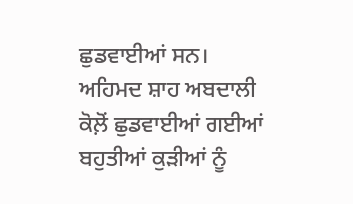ਛੁਡਵਾਈਆਂ ਸਨ। ਅਹਿਮਦ ਸ਼ਾਹ ਅਬਦਾਲੀ ਕੋਲ਼ੋਂ ਛੁਡਵਾਈਆਂ ਗਈਆਂ ਬਹੁਤੀਆਂ ਕੁੜੀਆਂ ਨੂੰ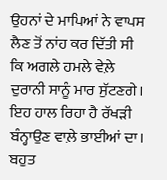ਉਹਨਾਂ ਦੇ ਮਾਪਿਆਂ ਨੇ ਵਾਪਸ ਲੈਣ ਤੋਂ ਨਾਂਹ ਕਰ ਦਿੱਤੀ ਸੀ ਕਿ ਅਗਲੇ ਹਮਲੇ ਵੇਲ਼ੇ ਦੁਰਾਨੀ ਸਾਨੂੰ ਮਾਰ ਸੁੱਟਣਗੇ। ਇਹ ਹਾਲ ਰਿਹਾ ਹੈ ਰੱਖੜੀ ਬੰਨ੍ਹਾਉਣ ਵਾਲ਼ੇ ਭਾਈਆਂ ਦਾ। ਬਹੁਤ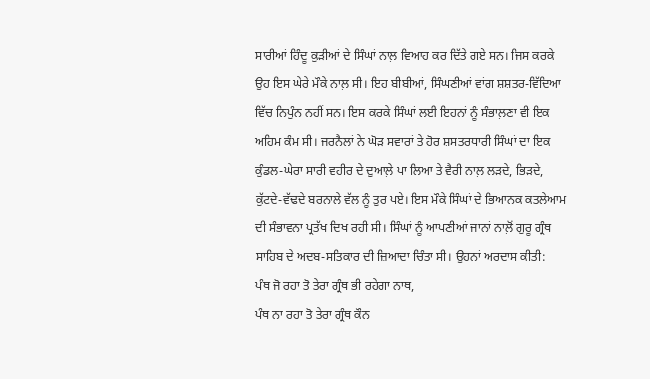ਸਾਰੀਆਂ ਹਿੰਦੂ ਕੁੜੀਆਂ ਦੇ ਸਿੰਘਾਂ ਨਾਲ਼ ਵਿਆਹ ਕਰ ਦਿੱਤੇ ਗਏ ਸਨ। ਜਿਸ ਕਰਕੇ ਉਹ ਇਸ ਘੇਰੇ ਮੌਕੇ ਨਾਲ਼ ਸੀ। ਇਹ ਬੀਬੀਆਂ, ਸਿੰਘਣੀਆਂ ਵਾਂਗ ਸ਼ਸ਼ਤਰ-ਵਿੱਦਿਆ ਵਿੱਚ ਨਿਪੁੰਨ ਨਹੀਂ ਸਨ। ਇਸ ਕਰਕੇ ਸਿੰਘਾਂ ਲਈ ਇਹਨਾਂ ਨੂੰ ਸੰਭਾਲ਼ਣਾ ਵੀ ਇਕ ਅਹਿਮ ਕੰਮ ਸੀ। ਜਰਨੈਲਾਂ ਨੇ ਘੋੜ ਸਵਾਰਾਂ ਤੇ ਹੋਰ ਸ਼ਸਤਰਧਾਰੀ ਸਿੰਘਾਂ ਦਾ ਇਕ ਕੁੰਡਲ-ਘੇਰਾ ਸਾਰੀ ਵਹੀਰ ਦੇ ਦੁਆਲ਼ੇ ਪਾ ਲਿਆ ਤੇ ਵੈਰੀ ਨਾਲ਼ ਲੜਦੇ, ਭਿੜਦੇ, ਕੁੱਟਦੇ-ਵੱਢਦੇ ਬਰਨਾਲੇ ਵੱਲ ਨੂੰ ਤੁਰ ਪਏ। ਇਸ ਮੌਕੇ ਸਿੰਘਾਂ ਦੇ ਭਿਆਨਕ ਕਤਲੇਆਮ ਦੀ ਸੰਭਾਵਨਾ ਪ੍ਰਤੱਖ ਦਿਖ ਰਹੀ ਸੀ। ਸਿੰਘਾਂ ਨੂੰ ਆਪਣੀਆਂ ਜਾਨਾਂ ਨਾਲ਼ੋਂ ਗੁਰੂ ਗ੍ਰੰਥ ਸਾਹਿਬ ਦੇ ਅਦਬ-ਸਤਿਕਾਰ ਦੀ ਜ਼ਿਆਦਾ ਚਿੰਤਾ ਸੀ। ਉਹਨਾਂ ਅਰਦਾਸ ਕੀਤੀ:
ਪੰਥ ਜੋ ਰਹਾ ਤੋ ਤੇਰਾ ਗ੍ਰੰਥ ਭੀ ਰਹੇਗਾ ਨਾਥ,
ਪੰਥ ਨਾ ਰਹਾ ਤੋ ਤੇਰਾ ਗ੍ਰੰਥ ਕੌਨ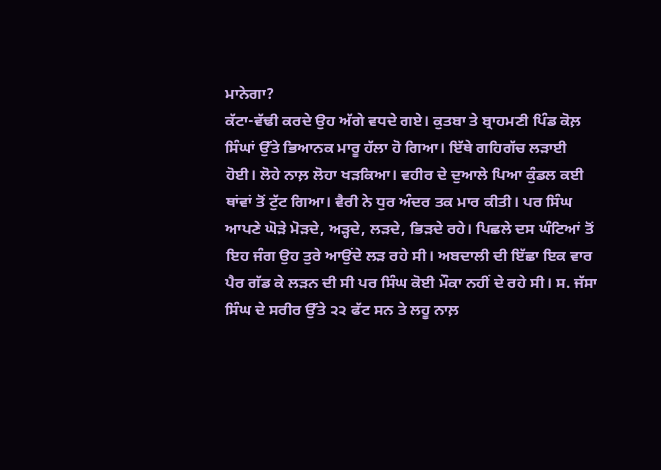ਮਾਨੇਗਾ?
ਕੱਟਾ-ਵੱਢੀ ਕਰਦੇ ਉਹ ਅੱਗੇ ਵਧਦੇ ਗਏ। ਕੁਤਬਾ ਤੇ ਬ੍ਰਾਹਮਣੀ ਪਿੰਡ ਕੋਲ਼ ਸਿੰਘਾਂ ਉੱਤੇ ਭਿਆਨਕ ਮਾਰੂ ਹੱਲਾ ਹੋ ਗਿਆ। ਇੱਥੇ ਗਹਿਗੱਚ ਲੜਾਈ ਹੋਈ। ਲੋਹੇ ਨਾਲ਼ ਲੋਹਾ ਖੜਕਿਆ। ਵਹੀਰ ਦੇ ਦੁਆਲੇ ਪਿਆ ਕੁੰਡਲ ਕਈ ਥਾਂਵਾਂ ਤੋਂ ਟੁੱਟ ਗਿਆ। ਵੈਰੀ ਨੇ ਧੁਰ ਅੰਦਰ ਤਕ ਮਾਰ ਕੀਤੀ। ਪਰ ਸਿੰਘ ਆਪਣੇ ਘੋੜੇ ਮੋੜਦੇ, ਅੜ੍ਹਦੇ, ਲੜਦੇ, ਭਿੜਦੇ ਰਹੇ। ਪਿਛਲੇ ਦਸ ਘੰਟਿਆਂ ਤੋਂ ਇਹ ਜੰਗ ਉਹ ਤੁਰੇ ਆਉਂਦੇ ਲੜ ਰਹੇ ਸੀ। ਅਬਦਾਲੀ ਦੀ ਇੱਛਾ ਇਕ ਵਾਰ ਪੈਰ ਗੱਡ ਕੇ ਲੜਨ ਦੀ ਸੀ ਪਰ ਸਿੰਘ ਕੋਈ ਮੌਕਾ ਨਹੀਂ ਦੇ ਰਹੇ ਸੀ। ਸ. ਜੱਸਾ ਸਿੰਘ ਦੇ ਸਰੀਰ ਉੱਤੇ ੨੨ ਫੱਟ ਸਨ ਤੇ ਲਹੂ ਨਾਲ਼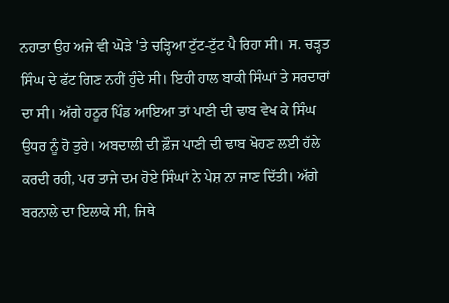ਨਹਾਤਾ ਉਹ ਅਜੇ ਵੀ ਘੋੜੇ 'ਤੇ ਚੜ੍ਹਿਆ ਟੁੱਟ-ਟੁੱਟ ਪੈ ਰਿਹਾ ਸੀ। ਸ. ਚੜ੍ਹਤ ਸਿੰਘ ਦੇ ਫੱਟ ਗਿਣ ਨਹੀਂ ਹੁੰਦੇ ਸੀ। ਇਹੀ ਹਾਲ ਬਾਕੀ ਸਿੰਘਾਂ ਤੇ ਸਰਦਾਰਾਂ ਦਾ ਸੀ। ਅੱਗੇ ਹਠੂਰ ਪਿੰਡ ਆਇਆ ਤਾਂ ਪਾਣੀ ਦੀ ਢਾਬ ਵੇਖ ਕੇ ਸਿੰਘ ਉਧਰ ਨੂੰ ਹੋ ਤੁਰੇ। ਅਬਦਾਲੀ ਦੀ ਫ਼ੌਜ ਪਾਣੀ ਦੀ ਢਾਬ ਖੋਹਣ ਲਈ ਹੱਲੇ ਕਰਦੀ ਰਹੀ, ਪਰ ਤਾਜੇ ਦਮ ਹੋਏ ਸਿੰਘਾਂ ਨੇ ਪੇਸ਼ ਨਾ ਜਾਣ ਦਿੱਤੀ। ਅੱਗੇ ਬਰਨਾਲੇ ਦਾ ਇਲਾਕੇ ਸੀ, ਜਿਥੇ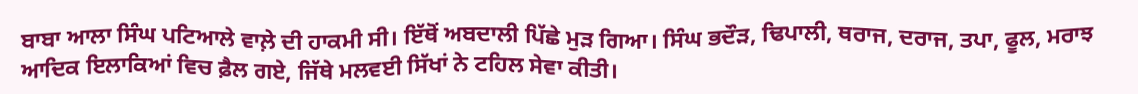ਬਾਬਾ ਆਲਾ ਸਿੰਘ ਪਟਿਆਲੇ ਵਾਲ਼ੇ ਦੀ ਹਾਕਮੀ ਸੀ। ਇੱਥੋਂ ਅਬਦਾਲੀ ਪਿੱਛੇ ਮੁੜ ਗਿਆ। ਸਿੰਘ ਭਦੌੜ, ਢਿਪਾਲੀ, ਥਰਾਜ, ਦਰਾਜ, ਤਪਾ, ਫੂਲ, ਮਰਾਝ ਆਦਿਕ ਇਲਾਕਿਆਂ ਵਿਚ ਫ਼ੈਲ ਗਏ, ਜਿੱਥੇ ਮਲਵਈ ਸਿੱਖਾਂ ਨੇ ਟਹਿਲ ਸੇਵਾ ਕੀਤੀ।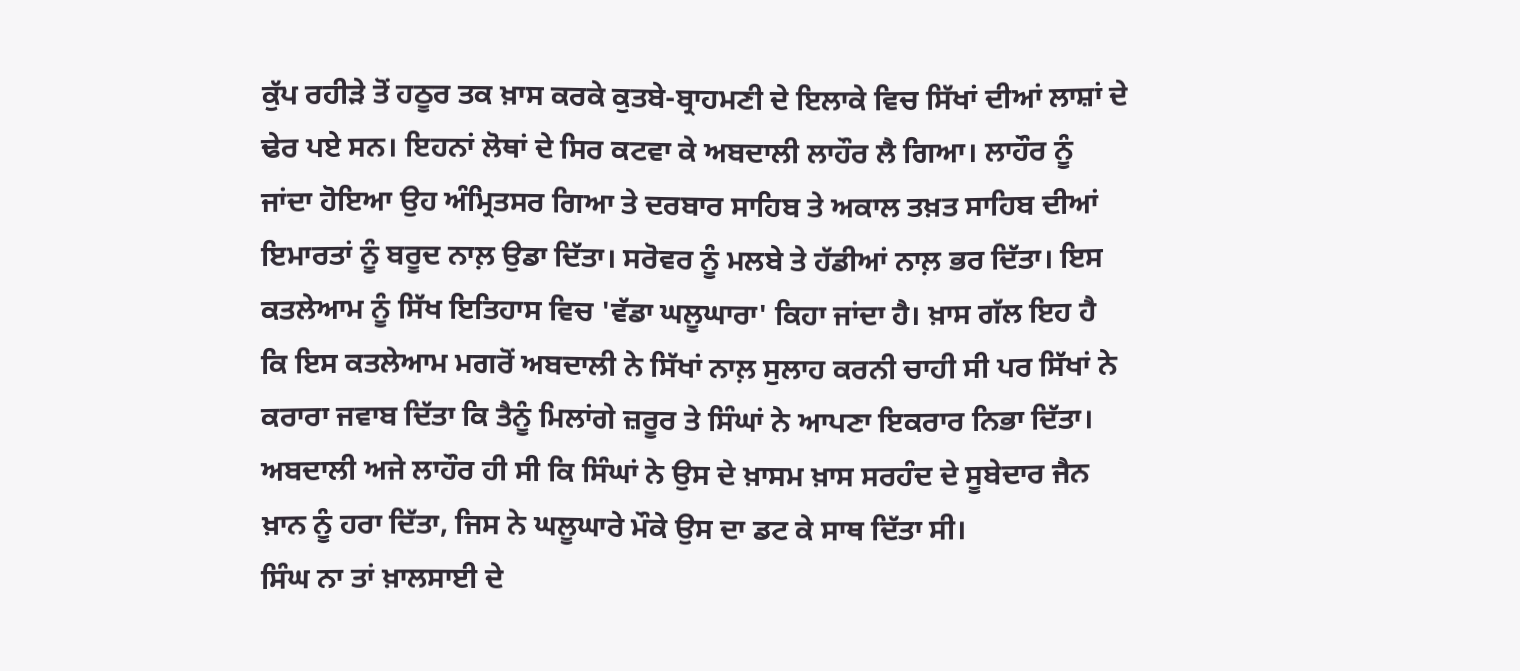ਕੁੱਪ ਰਹੀੜੇ ਤੋਂ ਹਠੂਰ ਤਕ ਖ਼ਾਸ ਕਰਕੇ ਕੁਤਬੇ-ਬ੍ਰਾਹਮਣੀ ਦੇ ਇਲਾਕੇ ਵਿਚ ਸਿੱਖਾਂ ਦੀਆਂ ਲਾਸ਼ਾਂ ਦੇ ਢੇਰ ਪਏ ਸਨ। ਇਹਨਾਂ ਲੋਥਾਂ ਦੇ ਸਿਰ ਕਟਵਾ ਕੇ ਅਬਦਾਲੀ ਲਾਹੌਰ ਲੈ ਗਿਆ। ਲਾਹੌਰ ਨੂੰ ਜਾਂਦਾ ਹੋਇਆ ਉਹ ਅੰਮ੍ਰਿਤਸਰ ਗਿਆ ਤੇ ਦਰਬਾਰ ਸਾਹਿਬ ਤੇ ਅਕਾਲ ਤਖ਼ਤ ਸਾਹਿਬ ਦੀਆਂ ਇਮਾਰਤਾਂ ਨੂੰ ਬਰੂਦ ਨਾਲ਼ ਉਡਾ ਦਿੱਤਾ। ਸਰੋਵਰ ਨੂੰ ਮਲਬੇ ਤੇ ਹੱਡੀਆਂ ਨਾਲ਼ ਭਰ ਦਿੱਤਾ। ਇਸ ਕਤਲੇਆਮ ਨੂੰ ਸਿੱਖ ਇਤਿਹਾਸ ਵਿਚ 'ਵੱਡਾ ਘਲੂਘਾਰਾ' ਕਿਹਾ ਜਾਂਦਾ ਹੈ। ਖ਼ਾਸ ਗੱਲ ਇਹ ਹੈ ਕਿ ਇਸ ਕਤਲੇਆਮ ਮਗਰੋਂ ਅਬਦਾਲੀ ਨੇ ਸਿੱਖਾਂ ਨਾਲ਼ ਸੁਲਾਹ ਕਰਨੀ ਚਾਹੀ ਸੀ ਪਰ ਸਿੱਖਾਂ ਨੇ ਕਰਾਰਾ ਜਵਾਬ ਦਿੱਤਾ ਕਿ ਤੈਨੂੰ ਮਿਲਾਂਗੇ ਜ਼ਰੂਰ ਤੇ ਸਿੰਘਾਂ ਨੇ ਆਪਣਾ ਇਕਰਾਰ ਨਿਭਾ ਦਿੱਤਾ। ਅਬਦਾਲੀ ਅਜੇ ਲਾਹੌਰ ਹੀ ਸੀ ਕਿ ਸਿੰਘਾਂ ਨੇ ਉਸ ਦੇ ਖ਼ਾਸਮ ਖ਼ਾਸ ਸਰਹੰਦ ਦੇ ਸੂਬੇਦਾਰ ਜੈਨ ਖ਼ਾਨ ਨੂੰ ਹਰਾ ਦਿੱਤਾ, ਜਿਸ ਨੇ ਘਲੂਘਾਰੇ ਮੌਕੇ ਉਸ ਦਾ ਡਟ ਕੇ ਸਾਥ ਦਿੱਤਾ ਸੀ।
ਸਿੰਘ ਨਾ ਤਾਂ ਖ਼ਾਲਸਾਈ ਦੇ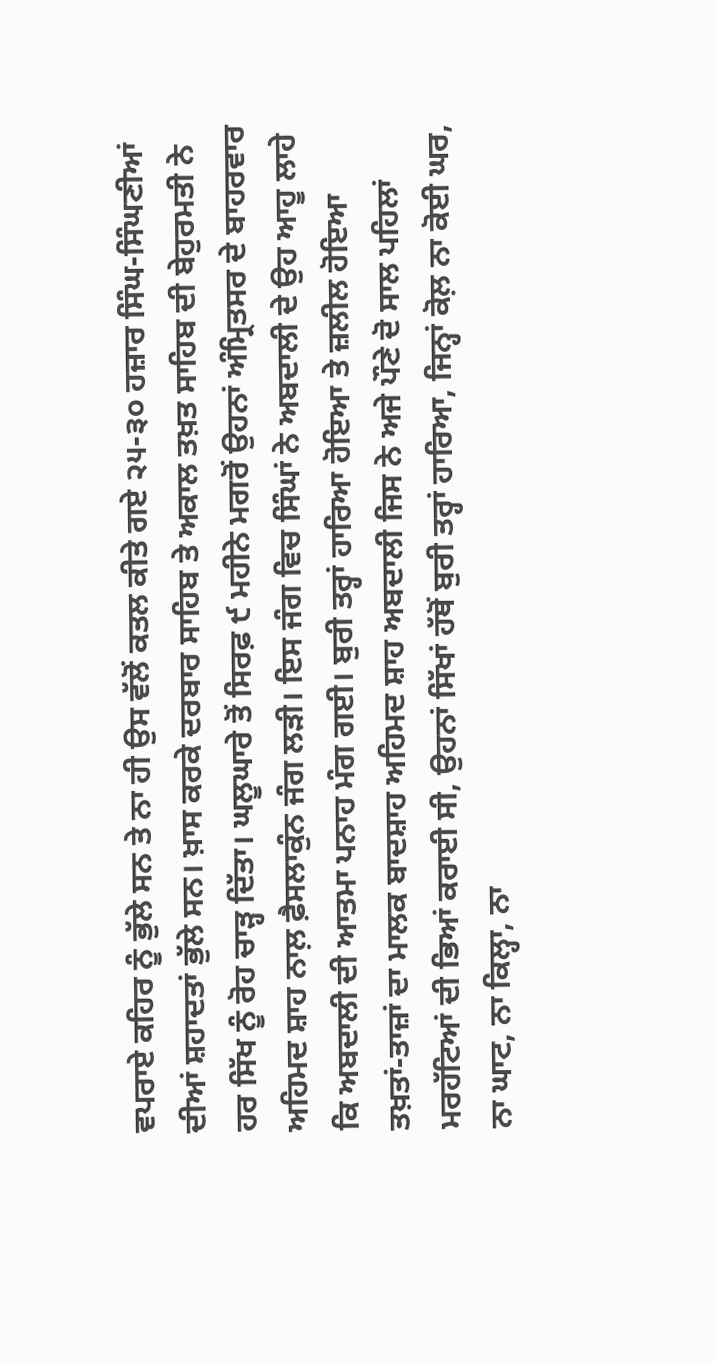ਵਪਰਾਏ ਕਹਿਰ ਨੂੰ ਭੁੱਲੇ ਸਨ ਤੇ ਨਾ ਹੀ ਉਸ ਵੱਲੋਂ ਕਤਲ ਕੀਤੇ ਗਏ ੨੫-੩੦ ਹਜ਼ਾਰ ਸਿੰਘ-ਸਿੰਘਣੀਆਂ ਦੀਆਂ ਸ਼ਹਾਦਤਾਂ ਭੁੱਲੇ ਸਨ। ਖ਼ਾਸ ਕਰਕੇ ਦਰਬਾਰ ਸਾਹਿਬ ਤੇ ਅਕਾਲ ਤਖ਼ਤ ਸਾਹਿਬ ਦੀ ਬੇਹੁਰਮਤੀ ਨੇ ਹਰ ਸਿੱਖ ਨੂੰ ਰੋਹ ਚਾੜ੍ਹ ਦਿੱਤਾ। ਘਲੂਘਾਰੇ ਤੋਂ ਸਿਰਫ਼ ੯ ਮਹੀਨੇ ਮਗਰੋਂ ਉਹਨਾਂ ਅੰਮ੍ਰਿਤਸਰ ਦੇ ਬਾਹਰਵਾਰ ਅਹਿਮਦ ਸ਼ਾਹ ਨਾਲ਼ ਫ਼ੈਸਲਾਕੁੰਨ ਜੰਗ ਲੜੀ। ਇਸ ਜੰਗ ਵਿਚ ਸਿੰਘਾਂ ਨੇ ਅਬਦਾਲੀ ਦੇ ਉਹ ਆਹੂ ਲਾਹੇ ਕਿ ਅਬਦਾਲੀ ਦੀ ਆਤਮਾ ਪਨਾਹ ਮੰਗ ਗਈ। ਬੁਰੀ ਤਰ੍ਹਾਂ ਹਾਰਿਆ ਹੋਇਆ ਤੇ ਜ਼ਲੀਲ ਹੋਇਆ ਤਖ਼ਤਾਂ-ਤਾਜ਼ਾਂ ਦਾ ਮਾਲਕ ਬਾਦਸ਼ਾਹ ਅਹਿਮਦ ਸ਼ਾਹ ਅਬਦਾਲੀ ਜਿਸ ਨੇ ਅਜੇ ਪੌਣੇ ਦੋ ਸਾਲ ਪਹਿਲਾਂ ਮਰਹੱਟਿਆਂ ਦੀ ਭਿਆਂ ਕਰਾਈ ਸੀ, ਉਹਨਾਂ ਸਿੱਖਾਂ ਹੱਥੋਂ ਬੁਰੀ ਤਰ੍ਹਾਂ ਹਾਰਿਆ, ਜਿਨ੍ਹਾਂ ਕੋਲ਼ ਨਾ ਕੋਈ ਘਰ, ਨਾ ਘਾਟ, ਨਾ ਕਿਲ੍ਹਾ, ਨਾ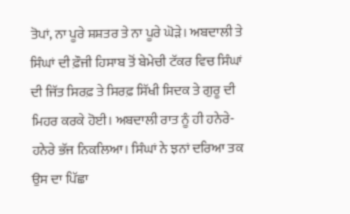ਤੋਪਾਂ, ਨਾ ਪੂਰੇ ਸ਼ਸ਼ਤਰ ਤੇ ਨਾ ਪੂਰੇ ਘੋੜੇ। ਅਬਦਾਲੀ ਤੇ ਸਿੰਘਾਂ ਦੀ ਫ਼ੌਜੀ ਹਿਸਾਬ ਤੋਂ ਬੇਮੇਚੀ ਟੱਕਰ ਵਿਚ ਸਿੰਘਾਂ ਦੀ ਜਿੱਤ ਸਿਰਫ਼ ਤੇ ਸਿਰਫ਼ ਸਿੱਖੀ ਸਿਦਕ ਤੇ ਗੁਰੂ ਦੀ ਮਿਹਰ ਕਰਕੇ ਹੋਈ। ਅਬਦਾਲੀ ਰਾਤ ਨੂੰ ਹੀ ਹਨੇਰੇ-ਹਨੇਰੇ ਭੱਜ ਨਿਕਲਿਆ। ਸਿੰਘਾਂ ਨੇ ਝਨਾਂ ਦਰਿਆ ਤਕ ਉਸ ਦਾ ਪਿੱਛਾ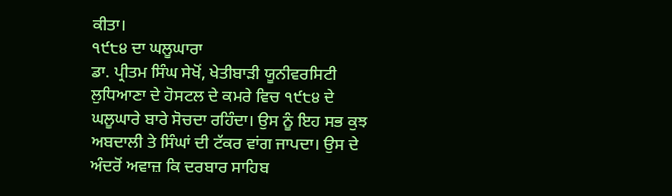ਕੀਤਾ।
੧੯੮੪ ਦਾ ਘਲੂਘਾਰਾ
ਡਾ. ਪ੍ਰੀਤਮ ਸਿੰਘ ਸੇਖੋਂ, ਖੇਤੀਬਾੜੀ ਯੂਨੀਵਰਸਿਟੀ ਲੁਧਿਆਣਾ ਦੇ ਹੋਸਟਲ ਦੇ ਕਮਰੇ ਵਿਚ ੧੯੮੪ ਦੇ ਘਲੂਘਾਰੇ ਬਾਰੇ ਸੋਚਦਾ ਰਹਿੰਦਾ। ਉਸ ਨੂੰ ਇਹ ਸਭ ਕੁਝ ਅਬਦਾਲੀ ਤੇ ਸਿੰਘਾਂ ਦੀ ਟੱਕਰ ਵਾਂਗ ਜਾਪਦਾ। ਉਸ ਦੇ ਅੰਦਰੋਂ ਅਵਾਜ਼ ਕਿ ਦਰਬਾਰ ਸਾਹਿਬ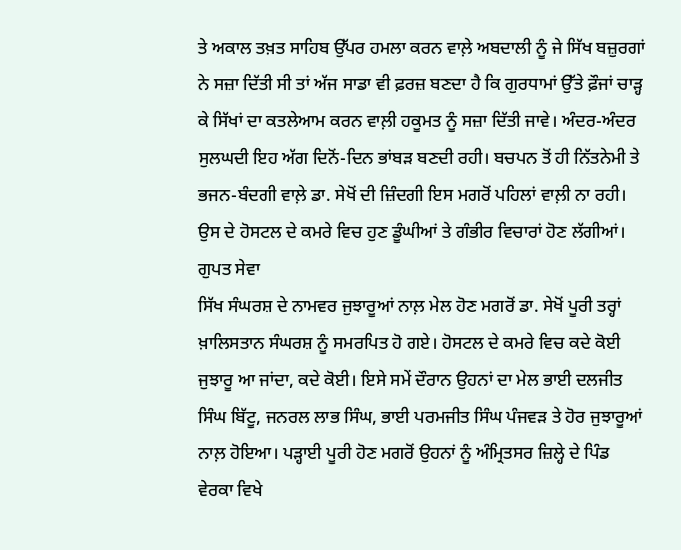ਤੇ ਅਕਾਲ ਤਖ਼ਤ ਸਾਹਿਬ ਉੱਪਰ ਹਮਲਾ ਕਰਨ ਵਾਲ਼ੇ ਅਬਦਾਲੀ ਨੂੰ ਜੇ ਸਿੱਖ ਬਜ਼ੁਰਗਾਂ ਨੇ ਸਜ਼ਾ ਦਿੱਤੀ ਸੀ ਤਾਂ ਅੱਜ ਸਾਡਾ ਵੀ ਫ਼ਰਜ਼ ਬਣਦਾ ਹੈ ਕਿ ਗੁਰਧਾਮਾਂ ਉੱਤੇ ਫ਼ੌਜਾਂ ਚਾੜ੍ਹ ਕੇ ਸਿੱਖਾਂ ਦਾ ਕਤਲੇਆਮ ਕਰਨ ਵਾਲ਼ੀ ਹਕੂਮਤ ਨੂੰ ਸਜ਼ਾ ਦਿੱਤੀ ਜਾਵੇ। ਅੰਦਰ-ਅੰਦਰ ਸੁਲਘਦੀ ਇਹ ਅੱਗ ਦਿਨੋਂ-ਦਿਨ ਭਾਂਬੜ ਬਣਦੀ ਰਹੀ। ਬਚਪਨ ਤੋਂ ਹੀ ਨਿੱਤਨੇਮੀ ਤੇ ਭਜਨ-ਬੰਦਗੀ ਵਾਲ਼ੇ ਡਾ. ਸੇਖੋਂ ਦੀ ਜ਼ਿੰਦਗੀ ਇਸ ਮਗਰੋਂ ਪਹਿਲਾਂ ਵਾਲ਼ੀ ਨਾ ਰਹੀ। ਉਸ ਦੇ ਹੋਸਟਲ ਦੇ ਕਮਰੇ ਵਿਚ ਹੁਣ ਡੂੰਘੀਆਂ ਤੇ ਗੰਭੀਰ ਵਿਚਾਰਾਂ ਹੋਣ ਲੱਗੀਆਂ।
ਗੁਪਤ ਸੇਵਾ
ਸਿੱਖ ਸੰਘਰਸ਼ ਦੇ ਨਾਮਵਰ ਜੁਝਾਰੂਆਂ ਨਾਲ਼ ਮੇਲ ਹੋਣ ਮਗਰੋਂ ਡਾ. ਸੇਖੋਂ ਪੂਰੀ ਤਰ੍ਹਾਂ ਖ਼ਾਲਿਸਤਾਨ ਸੰਘਰਸ਼ ਨੂੰ ਸਮਰਪਿਤ ਹੋ ਗਏ। ਹੋਸਟਲ ਦੇ ਕਮਰੇ ਵਿਚ ਕਦੇ ਕੋਈ ਜੁਝਾਰੂ ਆ ਜਾਂਦਾ, ਕਦੇ ਕੋਈ। ਇਸੇ ਸਮੇਂ ਦੌਰਾਨ ਉਹਨਾਂ ਦਾ ਮੇਲ ਭਾਈ ਦਲਜੀਤ ਸਿੰਘ ਬਿੱਟੂ, ਜਨਰਲ ਲਾਭ ਸਿੰਘ, ਭਾਈ ਪਰਮਜੀਤ ਸਿੰਘ ਪੰਜਵੜ ਤੇ ਹੋਰ ਜੁਝਾਰੂਆਂ ਨਾਲ਼ ਹੋਇਆ। ਪੜ੍ਹਾਈ ਪੂਰੀ ਹੋਣ ਮਗਰੋਂ ਉਹਨਾਂ ਨੂੰ ਅੰਮ੍ਰਿਤਸਰ ਜ਼ਿਲ੍ਹੇ ਦੇ ਪਿੰਡ ਵੇਰਕਾ ਵਿਖੇ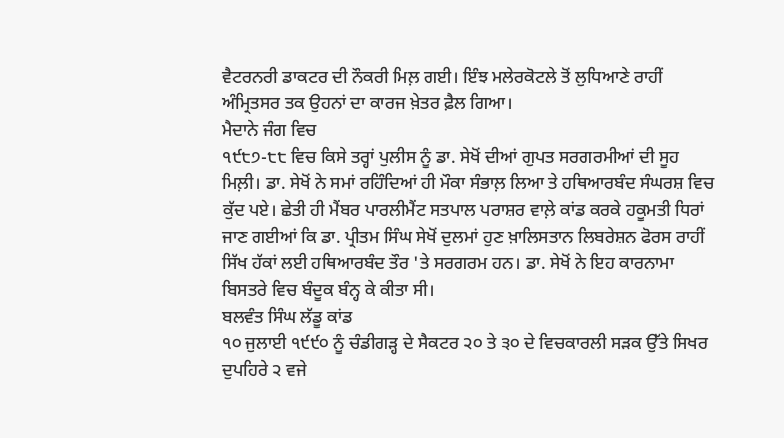ਵੈਟਰਨਰੀ ਡਾਕਟਰ ਦੀ ਨੌਕਰੀ ਮਿਲ਼ ਗਈ। ਇੰਝ ਮਲੇਰਕੋਟਲੇ ਤੋਂ ਲੁਧਿਆਣੇ ਰਾਹੀਂ ਅੰਮ੍ਰਿਤਸਰ ਤਕ ਉਹਨਾਂ ਦਾ ਕਾਰਜ ਖ਼ੇਤਰ ਫ਼ੈਲ ਗਿਆ।
ਮੈਦਾਨੇ ਜੰਗ ਵਿਚ
੧੯੮੭-੮੮ ਵਿਚ ਕਿਸੇ ਤਰ੍ਹਾਂ ਪੁਲੀਸ ਨੂੰ ਡਾ. ਸੇਖੋਂ ਦੀਆਂ ਗੁਪਤ ਸਰਗਰਮੀਆਂ ਦੀ ਸੂਹ ਮਿਲ਼ੀ। ਡਾ. ਸੇਖੋਂ ਨੇ ਸਮਾਂ ਰਹਿੰਦਿਆਂ ਹੀ ਮੌਕਾ ਸੰਭਾਲ਼ ਲਿਆ ਤੇ ਹਥਿਆਰਬੰਦ ਸੰਘਰਸ਼ ਵਿਚ ਕੁੱਦ ਪਏ। ਛੇਤੀ ਹੀ ਮੈਂਬਰ ਪਾਰਲੀਮੈਂਟ ਸਤਪਾਲ ਪਰਾਸ਼ਰ ਵਾਲ਼ੇ ਕਾਂਡ ਕਰਕੇ ਹਕੂਮਤੀ ਧਿਰਾਂ ਜਾਣ ਗਈਆਂ ਕਿ ਡਾ. ਪ੍ਰੀਤਮ ਸਿੰਘ ਸੇਖੋਂ ਦੁਲਮਾਂ ਹੁਣ ਖ਼ਾਲਿਸਤਾਨ ਲਿਬਰੇਸ਼ਨ ਫੋਰਸ ਰਾਹੀਂ ਸਿੱਖ ਹੱਕਾਂ ਲਈ ਹਥਿਆਰਬੰਦ ਤੌਰ 'ਤੇ ਸਰਗਰਮ ਹਨ। ਡਾ. ਸੇਖੋਂ ਨੇ ਇਹ ਕਾਰਨਾਮਾ ਬਿਸਤਰੇ ਵਿਚ ਬੰਦੂਕ ਬੰਨ੍ਹ ਕੇ ਕੀਤਾ ਸੀ।
ਬਲਵੰਤ ਸਿੰਘ ਲੱਡੂ ਕਾਂਡ
੧੦ ਜੁਲਾਈ ੧੯੯੦ ਨੂੰ ਚੰਡੀਗੜ੍ਹ ਦੇ ਸੈਕਟਰ ੨੦ ਤੇ ੩੦ ਦੇ ਵਿਚਕਾਰਲੀ ਸੜਕ ਉੱਤੇ ਸਿਖਰ ਦੁਪਹਿਰੇ ੨ ਵਜੇ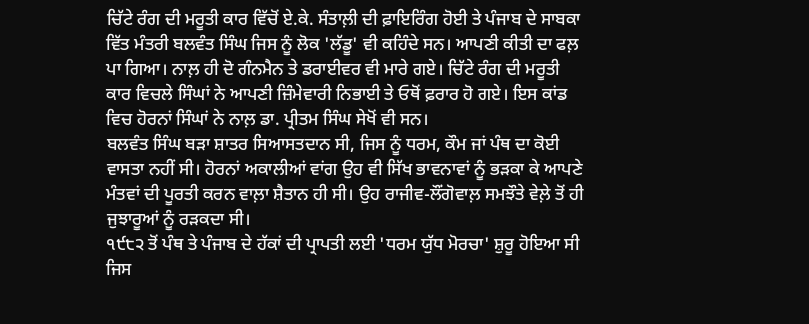ਚਿੱਟੇ ਰੰਗ ਦੀ ਮਰੂਤੀ ਕਾਰ ਵਿੱਚੋਂ ਏ.ਕੇ. ਸੰਤਾਲ਼ੀ ਦੀ ਫ਼ਾਇਰਿੰਗ ਹੋਈ ਤੇ ਪੰਜਾਬ ਦੇ ਸਾਬਕਾ ਵਿੱਤ ਮੰਤਰੀ ਬਲਵੰਤ ਸਿੰਘ ਜਿਸ ਨੂੰ ਲੋਕ 'ਲੱਡੂ' ਵੀ ਕਹਿੰਦੇ ਸਨ। ਆਪਣੀ ਕੀਤੀ ਦਾ ਫਲ਼ ਪਾ ਗਿਆ। ਨਾਲ਼ ਹੀ ਦੋ ਗੰਨਮੈਨ ਤੇ ਡਰਾਈਵਰ ਵੀ ਮਾਰੇ ਗਏ। ਚਿੱਟੇ ਰੰਗ ਦੀ ਮਰੂਤੀ ਕਾਰ ਵਿਚਲੇ ਸਿੰਘਾਂ ਨੇ ਆਪਣੀ ਜ਼ਿੰਮੇਵਾਰੀ ਨਿਭਾਈ ਤੇ ਓਥੋਂ ਫ਼ਰਾਰ ਹੋ ਗਏ। ਇਸ ਕਾਂਡ ਵਿਚ ਹੋਰਨਾਂ ਸਿੰਘਾਂ ਨੇ ਨਾਲ਼ ਡਾ. ਪ੍ਰੀਤਮ ਸਿੰਘ ਸੇਖੋਂ ਵੀ ਸਨ।
ਬਲਵੰਤ ਸਿੰਘ ਬੜਾ ਸ਼ਾਤਰ ਸਿਆਸਤਦਾਨ ਸੀ, ਜਿਸ ਨੂੰ ਧਰਮ, ਕੌਮ ਜਾਂ ਪੰਥ ਦਾ ਕੋਈ ਵਾਸਤਾ ਨਹੀਂ ਸੀ। ਹੋਰਨਾਂ ਅਕਾਲੀਆਂ ਵਾਂਗ ਉਹ ਵੀ ਸਿੱਖ ਭਾਵਨਾਵਾਂ ਨੂੰ ਭੜਕਾ ਕੇ ਆਪਣੇ ਮੰਤਵਾਂ ਦੀ ਪੂਰਤੀ ਕਰਨ ਵਾਲ਼ਾ ਸ਼ੈਤਾਨ ਹੀ ਸੀ। ਉਹ ਰਾਜੀਵ-ਲੌਂਗੋਵਾਲ਼ ਸਮਝੌਤੇ ਵੇਲ਼ੇ ਤੋਂ ਹੀ ਜੁਝਾਰੂਆਂ ਨੂੰ ਰੜਕਦਾ ਸੀ।
੧੯੮੨ ਤੋਂ ਪੰਥ ਤੇ ਪੰਜਾਬ ਦੇ ਹੱਕਾਂ ਦੀ ਪ੍ਰਾਪਤੀ ਲਈ 'ਧਰਮ ਯੁੱਧ ਮੋਰਚਾ' ਸ਼ੁਰੂ ਹੋਇਆ ਸੀ ਜਿਸ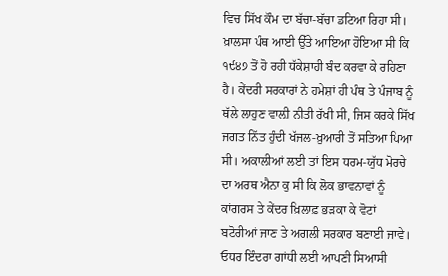ਵਿਚ ਸਿੱਖ ਕੌਮ ਦਾ ਬੱਚਾ-ਬੱਚਾ ਡਟਿਆ ਰਿਹਾ ਸੀ। ਖ਼ਾਲਸਾ ਪੰਥ ਆਈ ਉੱਤੇ ਆਇਆ ਹੋਇਆ ਸੀ ਕਿ ੧੯੪੭ ਤੋਂ ਹੋ ਰਹੀ ਧੱਕੇਸ਼ਾਹੀ ਬੰਦ ਕਰਵਾ ਕੇ ਰਹਿਣਾ ਹੈ। ਕੇਂਦਰੀ ਸਰਕਾਰਾਂ ਨੇ ਹਮੇਸ਼ਾਂ ਹੀ ਪੰਥ ਤੇ ਪੰਜਾਬ ਨੂੰ ਥੱਲੇ ਲਾਹੁਣ ਵਾਲ਼ੀ ਨੀਤੀ ਰੱਖੀ ਸੀ, ਜਿਸ ਕਰਕੇ ਸਿੱਖ ਜਗਤ ਨਿੱਤ ਹੁੰਦੀ ਖੱਜਲ-ਖ਼ੁਆਰੀ ਤੋਂ ਸਤਿਆ ਪਿਆ ਸੀ। ਅਕਾਲੀਆਂ ਲਈ ਤਾਂ ਇਸ ਧਰਮ-ਯੁੱਧ ਮੋਰਚੇ ਦਾ ਅਰਥ ਐਨਾ ਕੁ ਸੀ ਕਿ ਲੋਕ ਭਾਵਨਾਵਾਂ ਨੂੰ ਕਾਂਗਰਸ ਤੇ ਕੇਂਦਰ ਖ਼ਿਲਾਫ਼ ਭੜਕਾ ਕੇ ਵੋਟਾਂ ਬਟੋਰੀਆਂ ਜਾਣ ਤੇ ਅਗਲੀ ਸਰਕਾਰ ਬਣਾਈ ਜਾਵੇ। ਓਧਰ ਇੰਦਰਾ ਗਾਂਧੀ ਲਈ ਆਪਣੀ ਸਿਆਸੀ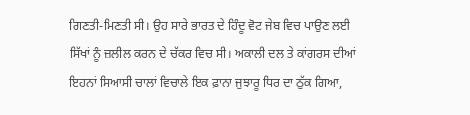ਗਿਣਤੀ-ਮਿਣਤੀ ਸੀ। ਉਹ ਸਾਰੇ ਭਾਰਤ ਦੇ ਹਿੰਦੂ ਵੋਟ ਜੇਬ ਵਿਚ ਪਾਉਣ ਲਈ ਸਿੱਖਾਂ ਨੂੰ ਜ਼ਲੀਲ ਕਰਨ ਦੇ ਚੱਕਰ ਵਿਚ ਸੀ। ਅਕਾਲੀ ਦਲ ਤੇ ਕਾਂਗਰਸ ਦੀਆਂ ਇਹਨਾਂ ਸਿਆਸੀ ਚਾਲਾਂ ਵਿਚਾਲੇ ਇਕ ਫ਼ਾਨਾ ਜੁਝਾਰੂ ਧਿਰ ਦਾ ਠੁੱਕ ਗਿਆ,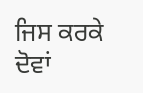ਜਿਸ ਕਰਕੇ ਦੋਵਾਂ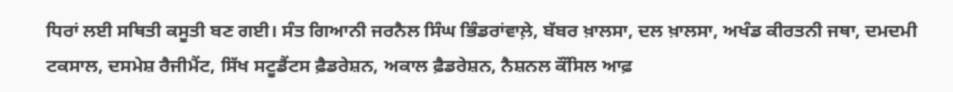ਧਿਰਾਂ ਲਈ ਸਥਿਤੀ ਕਸੂਤੀ ਬਣ ਗਈ। ਸੰਤ ਗਿਆਨੀ ਜਰਨੈਲ ਸਿੰਘ ਭਿੰਡਰਾਂਵਾਲ਼ੇ, ਬੱਬਰ ਖ਼ਾਲਸਾ, ਦਲ ਖ਼ਾਲਸਾ, ਅਖੰਡ ਕੀਰਤਨੀ ਜਥਾ, ਦਮਦਮੀ ਟਕਸਾਲ, ਦਸਮੇਸ਼ ਰੈਜੀਮੈਂਟ, ਸਿੱਖ ਸਟੂਡੈਂਟਸ ਫ਼ੈਡਰੇਸ਼ਨ, ਅਕਾਲ ਫ਼ੈਡਰੇਸ਼ਨ, ਨੈਸ਼ਨਲ ਕੌਂਸਿਲ ਆਫ਼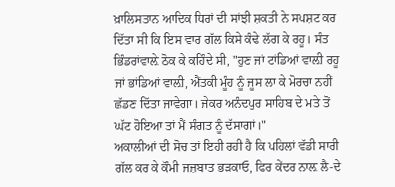ਖ਼ਾਲਿਸਤਾਨ ਆਦਿਕ ਧਿਰਾਂ ਦੀ ਸਾਂਝੀ ਸ਼ਕਤੀ ਨੇ ਸਪਸ਼ਟ ਕਰ ਦਿੱਤਾ ਸੀ ਕਿ ਇਸ ਵਾਰ ਗੱਲ ਕਿਸੇ ਕੰਢੇ ਲੱਗ ਕੇ ਰਹੂ। ਸੰਤ ਭਿੰਡਰਾਂਵਾਲ਼ੇ ਠੋਕ ਕੇ ਕਹਿੰਦੇ ਸੀ, "ਹੁਣ ਜਾਂ ਟਾਂਡਿਆਂ ਵਾਲ਼ੀ ਰਹੂ ਜਾਂ ਭਾਂਡਿਆਂ ਵਾਲ਼ੀ, ਐਂਤਕੀ ਮੂੰਹ ਨੂੰ ਜੂਸ ਲਾ ਕੇ ਮੋਰਚਾ ਨਹੀਂ ਛੱਡਣ ਦਿੱਤਾ ਜਾਵੇਗਾ। ਜੇਕਰ ਅਨੰਦਪੁਰ ਸਾਹਿਬ ਦੇ ਮਤੇ ਤੋਂ ਘੱਟ ਹੋਇਆ ਤਾਂ ਮੈਂ ਸੰਗਤ ਨੂੰ ਦੱਸਾਗਾਂ।"
ਅਕਾਲੀਆਂ ਦੀ ਸੋਚ ਤਾਂ ਇਹੀ ਰਹੀ ਹੈ ਕਿ ਪਹਿਲਾਂ ਵੱਡੀ ਸਾਰੀ ਗੱਲ ਕਰ ਕੇ ਕੌਮੀ ਜਜ਼ਬਾਤ ਭੜਕਾਓ, ਫਿਰ ਕੇਂਦਰ ਨਾਲ਼ ਲੈ-ਦੇ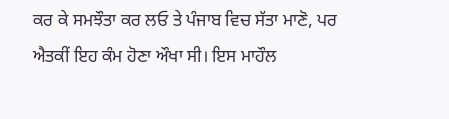ਕਰ ਕੇ ਸਮਝੌਤਾ ਕਰ ਲਓ ਤੇ ਪੰਜਾਬ ਵਿਚ ਸੱਤਾ ਮਾਣੋ, ਪਰ ਐਤਕੀਂ ਇਹ ਕੰਮ ਹੋਣਾ ਔਖਾ ਸੀ। ਇਸ ਮਾਹੌਲ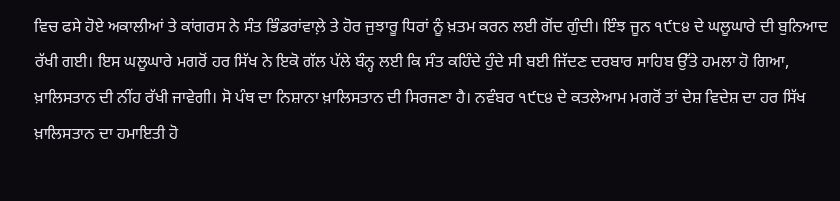ਵਿਚ ਫਸੇ ਹੋਏ ਅਕਾਲੀਆਂ ਤੇ ਕਾਂਗਰਸ ਨੇ ਸੰਤ ਭਿੰਡਰਾਂਵਾਲ਼ੇ ਤੇ ਹੋਰ ਜੁਝਾਰੂ ਧਿਰਾਂ ਨੂੰ ਖ਼ਤਮ ਕਰਨ ਲਈ ਗੋਂਦ ਗੁੰਦੀ। ਇੰਝ ਜੂਨ ੧੯੮੪ ਦੇ ਘਲੂਘਾਰੇ ਦੀ ਬੁਨਿਆਦ ਰੱਖੀ ਗਈ। ਇਸ ਘਲੂਘਾਰੇ ਮਗਰੋਂ ਹਰ ਸਿੱਖ ਨੇ ਇਕੋ ਗੱਲ ਪੱਲੇ ਬੰਨ੍ਹ ਲਈ ਕਿ ਸੰਤ ਕਹਿੰਦੇ ਹੁੰਦੇ ਸੀ ਬਈ ਜਿੱਦਣ ਦਰਬਾਰ ਸਾਹਿਬ ਉੱਤੇ ਹਮਲਾ ਹੋ ਗਿਆ, ਖ਼ਾਲਿਸਤਾਨ ਦੀ ਨੀਂਹ ਰੱਖੀ ਜਾਵੇਗੀ। ਸੋ ਪੰਥ ਦਾ ਨਿਸ਼ਾਨਾ ਖ਼ਾਲਿਸਤਾਨ ਦੀ ਸਿਰਜਣਾ ਹੈ। ਨਵੰਬਰ ੧੯੮੪ ਦੇ ਕਤਲੇਆਮ ਮਗਰੋਂ ਤਾਂ ਦੇਸ਼ ਵਿਦੇਸ਼ ਦਾ ਹਰ ਸਿੱਖ ਖ਼ਾਲਿਸਤਾਨ ਦਾ ਹਮਾਇਤੀ ਹੋ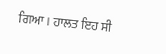ਗਿਆ। ਹਾਲਤ ਇਹ ਸੀ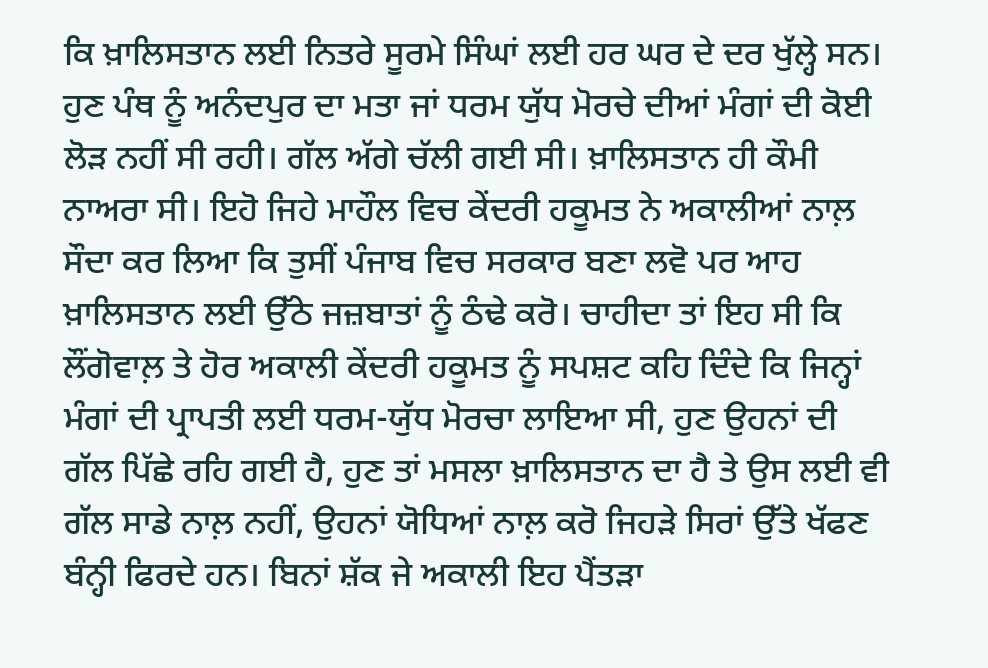ਕਿ ਖ਼ਾਲਿਸਤਾਨ ਲਈ ਨਿਤਰੇ ਸੂਰਮੇ ਸਿੰਘਾਂ ਲਈ ਹਰ ਘਰ ਦੇ ਦਰ ਖੁੱਲ੍ਹੇ ਸਨ। ਹੁਣ ਪੰਥ ਨੂੰ ਅਨੰਦਪੁਰ ਦਾ ਮਤਾ ਜਾਂ ਧਰਮ ਯੁੱਧ ਮੋਰਚੇ ਦੀਆਂ ਮੰਗਾਂ ਦੀ ਕੋਈ ਲੋੜ ਨਹੀਂ ਸੀ ਰਹੀ। ਗੱਲ ਅੱਗੇ ਚੱਲੀ ਗਈ ਸੀ। ਖ਼ਾਲਿਸਤਾਨ ਹੀ ਕੌਮੀ ਨਾਅਰਾ ਸੀ। ਇਹੋ ਜਿਹੇ ਮਾਹੌਲ ਵਿਚ ਕੇਂਦਰੀ ਹਕੂਮਤ ਨੇ ਅਕਾਲੀਆਂ ਨਾਲ਼ ਸੌਦਾ ਕਰ ਲਿਆ ਕਿ ਤੁਸੀਂ ਪੰਜਾਬ ਵਿਚ ਸਰਕਾਰ ਬਣਾ ਲਵੋ ਪਰ ਆਹ ਖ਼ਾਲਿਸਤਾਨ ਲਈ ਉੱਠੇ ਜਜ਼ਬਾਤਾਂ ਨੂੰ ਠੰਢੇ ਕਰੋ। ਚਾਹੀਦਾ ਤਾਂ ਇਹ ਸੀ ਕਿ ਲੌਂਗੋਵਾਲ਼ ਤੇ ਹੋਰ ਅਕਾਲੀ ਕੇਂਦਰੀ ਹਕੂਮਤ ਨੂੰ ਸਪਸ਼ਟ ਕਹਿ ਦਿੰਦੇ ਕਿ ਜਿਨ੍ਹਾਂ ਮੰਗਾਂ ਦੀ ਪ੍ਰਾਪਤੀ ਲਈ ਧਰਮ-ਯੁੱਧ ਮੋਰਚਾ ਲਾਇਆ ਸੀ, ਹੁਣ ਉਹਨਾਂ ਦੀ ਗੱਲ ਪਿੱਛੇ ਰਹਿ ਗਈ ਹੈ, ਹੁਣ ਤਾਂ ਮਸਲਾ ਖ਼ਾਲਿਸਤਾਨ ਦਾ ਹੈ ਤੇ ਉਸ ਲਈ ਵੀ ਗੱਲ ਸਾਡੇ ਨਾਲ਼ ਨਹੀਂ, ਉਹਨਾਂ ਯੋਧਿਆਂ ਨਾਲ਼ ਕਰੋ ਜਿਹੜੇ ਸਿਰਾਂ ਉੱਤੇ ਖੱਫਣ ਬੰਨ੍ਹੀ ਫਿਰਦੇ ਹਨ। ਬਿਨਾਂ ਸ਼ੱਕ ਜੇ ਅਕਾਲੀ ਇਹ ਪੈਂਤੜਾ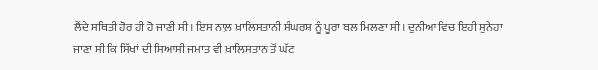ਲੈਂਦੇ ਸਥਿਤੀ ਹੋਰ ਹੀ ਹੋ ਜਾਣੀ ਸੀ। ਇਸ ਨਾਲ਼ ਖ਼ਾਲਿਸਤਾਨੀ ਸੰਘਰਸ਼ ਨੂੰ ਪੂਰਾ ਬਲ ਮਿਲਣਾ ਸੀ। ਦੁਨੀਆ ਵਿਚ ਇਹੀ ਸੁਨੇਹਾ ਜਾਣਾ ਸੀ ਕਿ ਸਿੱਖਾਂ ਦੀ ਸਿਆਸੀ ਜਮਾਤ ਵੀ ਖ਼ਾਲਿਸਤਾਨ ਤੋਂ ਘੱਟ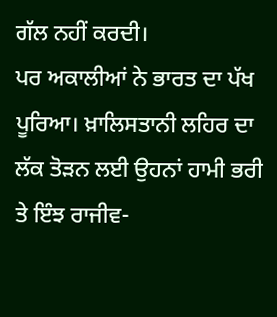ਗੱਲ ਨਹੀਂ ਕਰਦੀ।
ਪਰ ਅਕਾਲੀਆਂ ਨੇ ਭਾਰਤ ਦਾ ਪੱਖ ਪੂਰਿਆ। ਖ਼ਾਲਿਸਤਾਨੀ ਲਹਿਰ ਦਾ ਲੱਕ ਤੋੜਨ ਲਈ ਉਹਨਾਂ ਹਾਮੀ ਭਰੀ ਤੇ ਇੰਝ ਰਾਜੀਵ-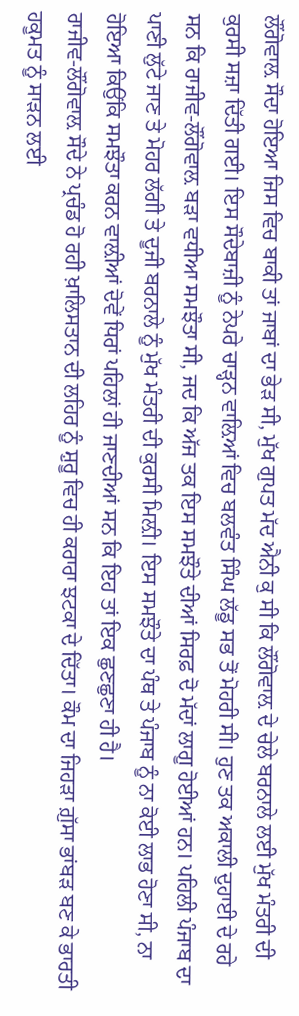ਲੌਂਗੋਵਾਲ਼ ਸੌਦਾ ਹੋਇਆ ਜਿਸ ਵਿਚ ਬਾਕੀ ਤਾਂ ਜਾਬਾਂ ਦਾ ਭੇੜ ਸੀ, ਮੁੱਖ ਗੁਪਤ ਮੱਦ ਐਨੀ ਕੁ ਸੀ ਕਿ ਲੌਂਗੋਵਾਲ਼ ਦੇ ਚੇਲੇ ਬਰਨਾਲੇ ਲਈ ਮੁੱਖ ਮੰਤਰੀ ਦੀ ਕੁਰਸੀ ਸਜ਼ਾ ਦਿੱਤੀ ਗਈ। ਇਸ ਸੌਦੇਬਾਜ਼ੀ ਨੂੰ ਨੇਪਰੇ ਚਾੜ੍ਹਨ ਵਾਲ਼ਿਆਂ ਵਿਚ ਬਲਵੰਤ ਸਿੰਘ ਲੱਡੂ ਸਭ ਤੋਂ ਮੋਹਰੀ ਸੀ। ਹੁਣ ਤਕ ਅਕਾਲੀ ਦੁਹਾਈ ਦੇ ਰਹੇ ਸਨ ਕਿ ਰਾਜੀਵ-ਲੌਂਗੋਵਾਲ਼ ਬੜਾ ਵਧੀਆ ਸਮਝੌਤਾ ਸੀ, ਜਦ ਕਿ ਅੱਜ ਤਕ ਇਸ ਸਮਝੌਤੇ ਦੀਆਂ ਸਿਰਫ਼ ਦੋ ਮੱਦਾਂ ਲਾਗੂ ਹੋਈਆਂ ਹਨ। ਪਹਿਲੀ ਪੰਜਾਬ ਦਾ ਪਾਣੀ ਲੁੱਟੇ ਜਾਣ ਤੇ ਮੋਹਰ ਲੱਗੀ ਤੇ ਦੂਜੀ ਬਰਨਾਲੇ ਨੂੰ ਮੁੱਖ ਮੰਤਰੀ ਦੀ ਕੁਰਸੀ ਮਿਲ਼ੀ। ਇਸ ਸਮਝੌਤੇ ਦਾ ਪੰਥ ਤੇ ਪੰਜਾਬ ਨੂੰ ਨਾ ਕੋਈ ਲਾਭ ਹੋਣਾ ਸੀ, ਨਾ ਹੋਇਆ ਕਿਉਂਕਿ ਸਮਝੌਤਾ ਕਰਨ ਵਾਲ਼ੀਆਂ ਦੋਵੇਂ ਧਿਰਾਂ ਪਹਿਲਾਂ ਹੀ ਜਾਣਦੀਆਂ ਸਨ ਕਿ ਇਹ ਤਾਂ ਇਕ ਛੁਣਛੁਣਾ ਹੀ ਹੈ।
ਰਾਜੀਵ-ਲੌਂਗੋਵਾਲ਼ ਸੌਦੇ ਨੇ ਪ੍ਰਚੰਡ ਹੋ ਰਹੀ ਖ਼ਾਲਿਸਤਾਨ ਦੀ ਲਹਿਰ ਨੂੰ ਸ਼ੁਰੂ ਵਿਚ ਹੀ ਕਰਾਰਾ ਝਟਕਾ ਦੇ ਦਿੱਤਾ। ਕੌਮ ਦਾ ਜਿਹੜਾ ਗ਼ੁੱਸਾ ਭਾਂਬੜ ਬਣ ਕੇ ਭਾਰਤੀ ਹਕੂਮਤ ਨੂੰ ਸਾੜਨ ਲਈ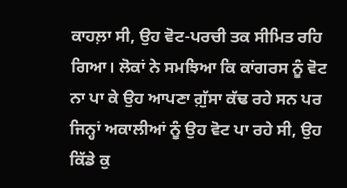ਕਾਹਲ਼ਾ ਸੀ, ਉਹ ਵੋਟ-ਪਰਚੀ ਤਕ ਸੀਮਿਤ ਰਹਿ ਗਿਆ। ਲੋਕਾਂ ਨੇ ਸਮਝਿਆ ਕਿ ਕਾਂਗਰਸ ਨੂੰ ਵੋਟ ਨਾ ਪਾ ਕੇ ਉਹ ਆਪਣਾ ਗ਼ੁੱਸਾ ਕੱਢ ਰਹੇ ਸਨ ਪਰ ਜਿਨ੍ਹਾਂ ਅਕਾਲੀਆਂ ਨੂੰ ਉਹ ਵੋਟ ਪਾ ਰਹੇ ਸੀ, ਉਹ ਕਿੱਡੇ ਕੁ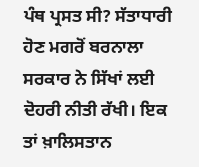ਪੰਥ ਪ੍ਰਸਤ ਸੀ? ਸੱਤਾਧਾਰੀ ਹੋਣ ਮਗਰੋਂ ਬਰਨਾਲਾ ਸਰਕਾਰ ਨੇ ਸਿੱਖਾਂ ਲਈ ਦੋਹਰੀ ਨੀਤੀ ਰੱਖੀ। ਇਕ ਤਾਂ ਖ਼ਾਲਿਸਤਾਨ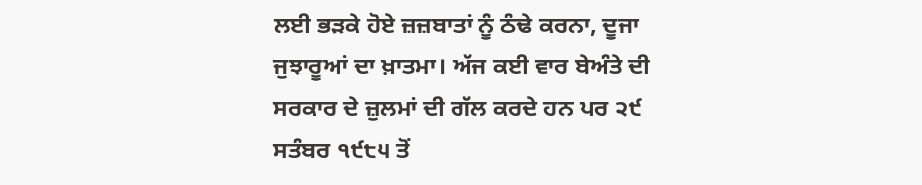ਲਈ ਭੜਕੇ ਹੋਏ ਜ਼ਜ਼ਬਾਤਾਂ ਨੂੰ ਠੰਢੇ ਕਰਨਾ, ਦੂਜਾ ਜੁਝਾਰੂਆਂ ਦਾ ਖ਼ਾਤਮਾ। ਅੱਜ ਕਈ ਵਾਰ ਬੇਅੰਤੇ ਦੀ ਸਰਕਾਰ ਦੇ ਜ਼ੁਲਮਾਂ ਦੀ ਗੱਲ ਕਰਦੇ ਹਨ ਪਰ ੨੯ ਸਤੰਬਰ ੧੯੮੫ ਤੋਂ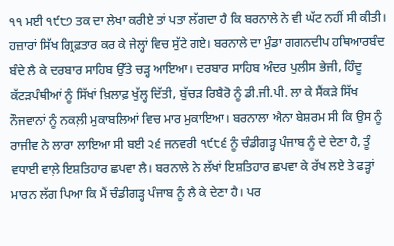੧੧ ਮਈ ੧੯੮੭ ਤਕ ਦਾ ਲੇਖਾ ਕਰੀਏ ਤਾਂ ਪਤਾ ਲੱਗਦਾ ਹੈ ਕਿ ਬਰਨਾਲੇ ਨੇ ਵੀ ਘੱਟ ਨਹੀਂ ਸੀ ਕੀਤੀ। ਹਜ਼ਾਰਾਂ ਸਿੱਖ ਗ੍ਰਿਫ਼ਤਾਰ ਕਰ ਕੇ ਜੇਲ੍ਹਾਂ ਵਿਚ ਸੁੱਟੇ ਗਏ। ਬਰਨਾਲੇ ਦਾ ਮੁੰਡਾ ਗਗਨਦੀਪ ਹਥਿਆਰਬੰਦ ਬੰਦੇ ਲੈ ਕੇ ਦਰਬਾਰ ਸਾਹਿਬ ਉੱਤੇ ਚੜ੍ਹ ਆਇਆ। ਦਰਬਾਰ ਸਾਹਿਬ ਅੰਦਰ ਪੁਲੀਸ ਭੇਜੀ, ਹਿੰਦੂ ਕੱਟੜਪੰਥੀਆਂ ਨੂੰ ਸਿੱਖਾਂ ਖ਼ਿਲਾਫ਼ ਖੁੱਲ੍ਹ ਦਿੱਤੀ, ਬੁੱਚੜ ਰਿਬੈਰੋ ਨੂੰ ਡੀ.ਜੀ.ਪੀ. ਲਾ ਕੇ ਸੈਂਕੜੇ ਸਿੱਖ ਨੌਜਵਾਨਾਂ ਨੂੰ ਨਕਲ਼ੀ ਮੁਕਾਬਲਿਆਂ ਵਿਚ ਮਾਰ ਮੁਕਾਇਆ। ਬਰਨਾਲਾ ਐਨਾ ਬੇਸ਼ਰਮ ਸੀ ਕਿ ਉਸ ਨੂੰ ਰਾਜੀਵ ਨੇ ਲਾਰਾ ਲਾਇਆ ਸੀ ਬਈ ੨੬ ਜਨਵਰੀ ੧੯੮੬ ਨੂੰ ਚੰਡੀਗੜ੍ਹ ਪੰਜਾਬ ਨੂੰ ਦੇ ਦੇਣਾ ਹੈ, ਤੂੰ ਵਧਾਈ ਵਾਲ਼ੇ ਇਸ਼ਤਿਹਾਰ ਛਪਵਾ ਲੈ। ਬਰਨਾਲੇ ਨੇ ਲੱਖਾਂ ਇਸ਼ਤਿਹਾਰ ਛਪਵਾ ਕੇ ਰੱਖ ਲਏ ਤੇ ਫੜ੍ਹਾਂ ਮਾਰਨ ਲੱਗ ਪਿਆ ਕਿ ਮੈਂ ਚੰਡੀਗੜ੍ਹ ਪੰਜਾਬ ਨੂੰ ਲੈ ਕੇ ਦੇਣਾ ਹੈ। ਪਰ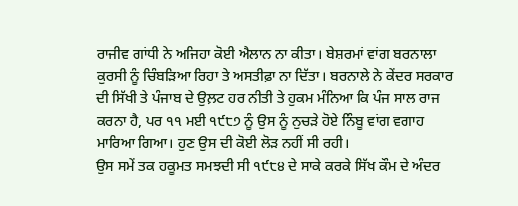ਰਾਜੀਵ ਗਾਂਧੀ ਨੇ ਅਜਿਹਾ ਕੋਈ ਐਲਾਨ ਨਾ ਕੀਤਾ। ਬੇਸ਼ਰਮਾਂ ਵਾਂਗ ਬਰਨਾਲਾ ਕੁਰਸੀ ਨੂੰ ਚਿੰਬੜਿਆ ਰਿਹਾ ਤੇ ਅਸਤੀਫ਼ਾ ਨਾ ਦਿੱਤਾ। ਬਰਨਾਲੇ ਨੇ ਕੇਂਦਰ ਸਰਕਾਰ ਦੀ ਸਿੱਖੀ ਤੇ ਪੰਜਾਬ ਦੇ ਉਲ਼ਟ ਹਰ ਨੀਤੀ ਤੇ ਹੁਕਮ ਮੰਨਿਆ ਕਿ ਪੰਜ ਸਾਲ ਰਾਜ ਕਰਨਾ ਹੈ, ਪਰ ੧੧ ਮਈ ੧੯੮੭ ਨੂੰ ਉਸ ਨੂੰ ਨੁਚੜੇ ਹੋਏ ਨਿੰਬੂ ਵਾਂਗ ਵਗਾਹ ਮਾਰਿਆ ਗਿਆ। ਹੁਣ ਉਸ ਦੀ ਕੋਈ ਲੋੜ ਨਹੀਂ ਸੀ ਰਹੀ।
ਉਸ ਸਮੇਂ ਤਕ ਹਕੂਮਤ ਸਮਝਦੀ ਸੀ ੧੯੮੪ ਦੇ ਸਾਕੇ ਕਰਕੇ ਸਿੱਖ ਕੌਮ ਦੇ ਅੰਦਰ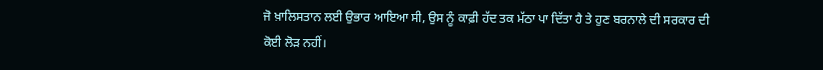ਜੋ ਖ਼ਾਲਿਸਤਾਨ ਲਈ ਉਭਾਰ ਆਇਆ ਸੀ, ਉਸ ਨੂੰ ਕਾਫ਼ੀ ਹੱਦ ਤਕ ਮੱਠਾ ਪਾ ਦਿੱਤਾ ਹੈ ਤੇ ਹੁਣ ਬਰਨਾਲੇ ਦੀ ਸਰਕਾਰ ਦੀ ਕੋਈ ਲੋੜ ਨਹੀਂ।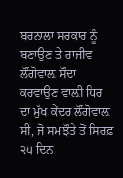ਬਰਨਾਲਾ ਸਰਕਾਰ ਨੂੰ ਬਣਾਉਣ ਤੇ ਰਾਜੀਵ ਲੌਂਗੋਵਾਲ਼ ਸੌਦਾ ਕਰਵਾਉਣ ਵਾਲ਼ੀ ਧਿਰ ਦਾ ਮੁੱਖ ਕੇਂਦਰ ਲੌਂਗੋਵਾਲ਼ ਸੀ, ਜੋ ਸਮਝੌਤੇ ਤੋਂ ਸਿਰਫ਼ ੨੫ ਦਿਨ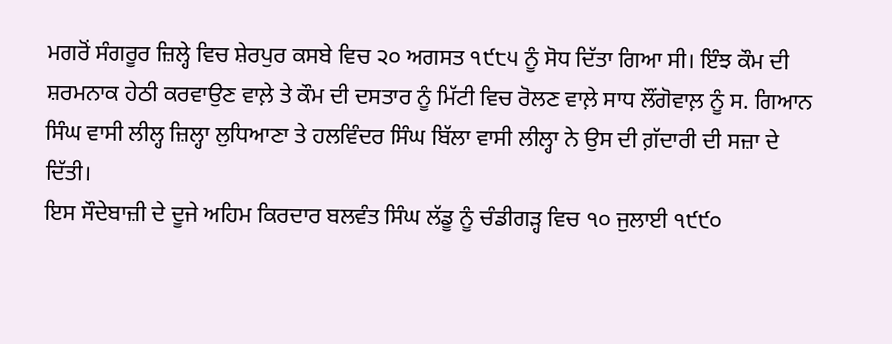ਮਗਰੋਂ ਸੰਗਰੂਰ ਜ਼ਿਲ੍ਹੇ ਵਿਚ ਸ਼ੇਰਪੁਰ ਕਸਬੇ ਵਿਚ ੨੦ ਅਗਸਤ ੧੯੮੫ ਨੂੰ ਸੋਧ ਦਿੱਤਾ ਗਿਆ ਸੀ। ਇੰਝ ਕੌਮ ਦੀ ਸ਼ਰਮਨਾਕ ਹੇਠੀ ਕਰਵਾਉਣ ਵਾਲ਼ੇ ਤੇ ਕੌਮ ਦੀ ਦਸਤਾਰ ਨੂੰ ਮਿੱਟੀ ਵਿਚ ਰੋਲਣ ਵਾਲ਼ੇ ਸਾਧ ਲੌਂਗੋਵਾਲ਼ ਨੂੰ ਸ. ਗਿਆਨ ਸਿੰਘ ਵਾਸੀ ਲੀਲ੍ਹ ਜ਼ਿਲ੍ਹਾ ਲੁਧਿਆਣਾ ਤੇ ਹਲਵਿੰਦਰ ਸਿੰਘ ਬਿੱਲਾ ਵਾਸੀ ਲੀਲ੍ਹਾ ਨੇ ਉਸ ਦੀ ਗ਼ੱਦਾਰੀ ਦੀ ਸਜ਼ਾ ਦੇ ਦਿੱਤੀ।
ਇਸ ਸੌਦੇਬਾਜ਼ੀ ਦੇ ਦੂਜੇ ਅਹਿਮ ਕਿਰਦਾਰ ਬਲਵੰਤ ਸਿੰਘ ਲੱਡੂ ਨੂੰ ਚੰਡੀਗੜ੍ਹ ਵਿਚ ੧੦ ਜੁਲਾਈ ੧੯੯੦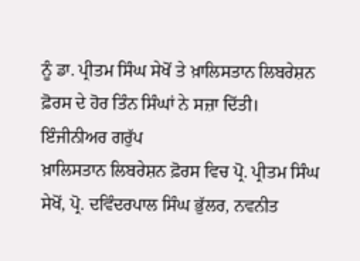ਨੂੰ ਡਾ. ਪ੍ਰੀਤਮ ਸਿੰਘ ਸੇਖੋਂ ਤੇ ਖ਼ਾਲਿਸਤਾਨ ਲਿਬਰੇਸ਼ਨ ਫ਼ੋਰਸ ਦੇ ਹੋਰ ਤਿੰਨ ਸਿੰਘਾਂ ਨੇ ਸਜ਼ਾ ਦਿੱਤੀ।
ਇੰਜੀਨੀਅਰ ਗਰੁੱਪ
ਖ਼ਾਲਿਸਤਾਨ ਲਿਬਰੇਸ਼ਨ ਫ਼ੋਰਸ ਵਿਚ ਪ੍ਰੋ. ਪ੍ਰੀਤਮ ਸਿੰਘ ਸੇਖੋਂ, ਪ੍ਰੋ. ਦਵਿੰਦਰਪਾਲ ਸਿੰਘ ਭੁੱਲਰ, ਨਵਨੀਤ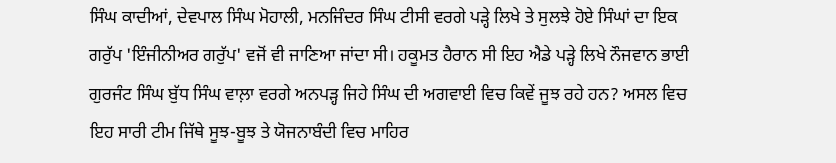ਸਿੰਘ ਕਾਦੀਆਂ, ਦੇਵਪਾਲ ਸਿੰਘ ਮੋਹਾਲੀ, ਮਨਜਿੰਦਰ ਸਿੰਘ ਟੀਸੀ ਵਰਗੇ ਪੜ੍ਹੇ ਲਿਖੇ ਤੇ ਸੁਲਝੇ ਹੋਏ ਸਿੰਘਾਂ ਦਾ ਇਕ ਗਰੁੱਪ 'ਇੰਜੀਨੀਅਰ ਗਰੁੱਪ' ਵਜੋਂ ਵੀ ਜਾਣਿਆ ਜਾਂਦਾ ਸੀ। ਹਕੂਮਤ ਹੈਰਾਨ ਸੀ ਇਹ ਐਡੇ ਪੜ੍ਹੇ ਲਿਖੇ ਨੌਜਵਾਨ ਭਾਈ ਗੁਰਜੰਟ ਸਿੰਘ ਬੁੱਧ ਸਿੰਘ ਵਾਲ਼ਾ ਵਰਗੇ ਅਨਪੜ੍ਹ ਜਿਹੇ ਸਿੰਘ ਦੀ ਅਗਵਾਈ ਵਿਚ ਕਿਵੇਂ ਜੂਝ ਰਹੇ ਹਨ? ਅਸਲ ਵਿਚ ਇਹ ਸਾਰੀ ਟੀਮ ਜਿੱਥੇ ਸੂਝ-ਬੂਝ ਤੇ ਯੋਜਨਾਬੰਦੀ ਵਿਚ ਮਾਹਿਰ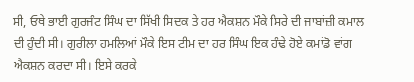ਸੀ, ਓਥੇ ਭਾਈ ਗੁਰਜੰਟ ਸਿੰਘ ਦਾ ਸਿੱਖੀ ਸਿਦਕ ਤੇ ਹਰ ਐਕਸ਼ਨ ਮੌਕੇ ਸਿਰੇ ਦੀ ਜਾਬਾਂਜ਼ੀ ਕਮਾਲ ਦੀ ਹੁੰਦੀ ਸੀ। ਗੁਰੀਲਾ ਹਮਲਿਆਂ ਮੌਕੇ ਇਸ ਟੀਮ ਦਾ ਹਰ ਸਿੰਘ ਇਕ ਹੰਢੇ ਹੋਏ ਕਮਾਂਡੋ ਵਾਂਗ ਐਕਸ਼ਨ ਕਰਦਾ ਸੀ। ਇਸੇ ਕਰਕੇ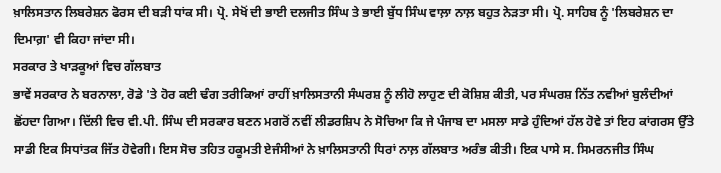ਖ਼ਾਲਿਸਤਾਨ ਲਿਬਰੇਸ਼ਨ ਫੋਰਸ ਦੀ ਬੜੀ ਧਾਂਕ ਸੀ। ਪ੍ਰੋ. ਸੇਖੋਂ ਦੀ ਭਾਈ ਦਲਜੀਤ ਸਿੰਘ ਤੇ ਭਾਈ ਬੁੱਧ ਸਿੰਘ ਵਾਲ਼ਾ ਨਾਲ਼ ਬਹੁਤ ਨੇੜਤਾ ਸੀ। ਪ੍ਰੋ. ਸਾਹਿਬ ਨੂੰ 'ਲਿਬਰੇਸ਼ਨ ਦਾ ਦਿਮਾਗ਼' ਵੀ ਕਿਹਾ ਜਾਂਦਾ ਸੀ।
ਸਰਕਾਰ ਤੇ ਖਾੜਕੂਆਂ ਵਿਚ ਗੱਲਬਾਤ
ਭਾਵੇਂ ਸਰਕਾਰ ਨੇ ਬਰਨਾਲਾ, ਰੋਡੇ 'ਤੇ ਹੋਰ ਕਈ ਢੰਗ ਤਰੀਕਿਆਂ ਰਾਹੀਂ ਖ਼ਾਲਿਸਤਾਨੀ ਸੰਘਰਸ਼ ਨੂੰ ਲੀਹੋ ਲਾਹੁਣ ਦੀ ਕੋਸ਼ਿਸ਼ ਕੀਤੀ, ਪਰ ਸੰਘਰਸ਼ ਨਿੱਤ ਨਵੀਆਂ ਬੁਲੰਦੀਆਂ ਛੋਂਹਦਾ ਗਿਆ। ਦਿੱਲੀ ਵਿਚ ਵੀ.ਪੀ. ਸਿੰਘ ਦੀ ਸਰਕਾਰ ਬਣਨ ਮਗਰੋਂ ਨਵੀਂ ਲੀਡਰਸ਼ਿਪ ਨੇ ਸੋਚਿਆ ਕਿ ਜੇ ਪੰਜਾਬ ਦਾ ਮਸਲਾ ਸਾਡੇ ਹੁੰਦਿਆਂ ਹੱਲ ਹੋਵੇ ਤਾਂ ਇਹ ਕਾਂਗਰਸ ਉੱਤੇ ਸਾਡੀ ਇਕ ਸਿਧਾਂਤਕ ਜਿੱਤ ਹੋਵੇਗੀ। ਇਸ ਸੋਚ ਤਹਿਤ ਹਕੂਮਤੀ ਏਜੰਸੀਆਂ ਨੇ ਖ਼ਾਲਿਸਤਾਨੀ ਧਿਰਾਂ ਨਾਲ਼ ਗੱਲਬਾਤ ਅਰੰਭ ਕੀਤੀ। ਇਕ ਪਾਸੇ ਸ. ਸਿਮਰਨਜੀਤ ਸਿੰਘ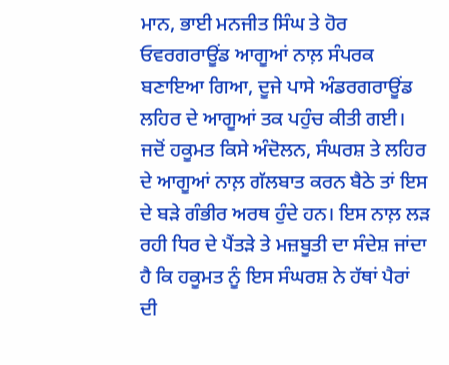ਮਾਨ, ਭਾਈ ਮਨਜੀਤ ਸਿੰਘ ਤੇ ਹੋਰ ਓਵਰਗਰਾਊਂਡ ਆਗੂਆਂ ਨਾਲ਼ ਸੰਪਰਕ ਬਣਾਇਆ ਗਿਆ, ਦੂਜੇ ਪਾਸੇ ਅੰਡਰਗਰਾਊਂਡ ਲਹਿਰ ਦੇ ਆਗੂਆਂ ਤਕ ਪਹੁੰਚ ਕੀਤੀ ਗਈ।
ਜਦੋਂ ਹਕੂਮਤ ਕਿਸੇ ਅੰਦੋਲਨ, ਸੰਘਰਸ਼ ਤੇ ਲਹਿਰ ਦੇ ਆਗੂਆਂ ਨਾਲ਼ ਗੱਲਬਾਤ ਕਰਨ ਬੈਠੇ ਤਾਂ ਇਸ ਦੇ ਬੜੇ ਗੰਭੀਰ ਅਰਥ ਹੁੰਦੇ ਹਨ। ਇਸ ਨਾਲ਼ ਲੜ ਰਹੀ ਧਿਰ ਦੇ ਪੈਂਤੜੇ ਤੇ ਮਜ਼ਬੂਤੀ ਦਾ ਸੰਦੇਸ਼ ਜਾਂਦਾ ਹੈ ਕਿ ਹਕੂਮਤ ਨੂੰ ਇਸ ਸੰਘਰਸ਼ ਨੇ ਹੱਥਾਂ ਪੈਰਾਂ ਦੀ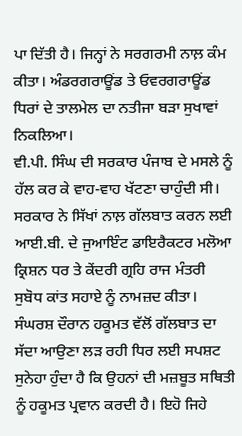ਪਾ ਦਿੱਤੀ ਹੈ। ਜਿਨ੍ਹਾਂ ਨੇ ਸਰਗਰਮੀ ਨਾਲ਼ ਕੰਮ ਕੀਤਾ। ਅੰਡਰਗਰਾਊਂਡ ਤੇ ਓਵਰਗਰਾਊਂਡ ਧਿਰਾਂ ਦੇ ਤਾਲਮੇਲ ਦਾ ਨਤੀਜਾ ਬੜਾ ਸੁਖਾਵਾਂ ਨਿਕਲਿਆ।
ਵੀ.ਪੀ. ਸਿੰਘ ਦੀ ਸਰਕਾਰ ਪੰਜਾਬ ਦੇ ਮਸਲੇ ਨੂੰ ਹੱਲ ਕਰ ਕੇ ਵਾਹ-ਵਾਹ ਖੱਟਣਾ ਚਾਹੁੰਦੀ ਸੀ। ਸਰਕਾਰ ਨੇ ਸਿੱਖਾਂ ਨਾਲ਼ ਗੱਲਬਾਤ ਕਰਨ ਲਈ ਆਈ.ਬੀ. ਦੇ ਜੁਆਇੰਟ ਡਾਇਰੈਕਟਰ ਮਲੋਆ ਕ੍ਰਿਸ਼ਨ ਧਰ ਤੇ ਕੇਂਦਰੀ ਗ੍ਰਹਿ ਰਾਜ ਮੰਤਰੀ ਸੁਬੋਧ ਕਾਂਤ ਸਹਾਏ ਨੂੰ ਨਾਮਜ਼ਦ ਕੀਤਾ। ਸੰਘਰਸ਼ ਦੌਰਾਨ ਹਕੂਮਤ ਵੱਲੋਂ ਗੱਲਬਾਤ ਦਾ ਸੱਦਾ ਆਉਣਾ ਲੜ ਰਹੀ ਧਿਰ ਲਈ ਸਪਸ਼ਟ ਸੁਨੇਹਾ ਹੁੰਦਾ ਹੈ ਕਿ ਉਹਨਾਂ ਦੀ ਮਜ਼ਬੂਤ ਸਥਿਤੀ ਨੂੰ ਹਕੂਮਤ ਪ੍ਰਵਾਨ ਕਰਦੀ ਹੈ। ਇਹੋ ਜਿਹੇ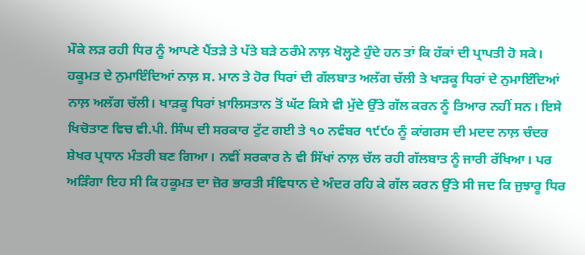ਮੌਕੇ ਲੜ ਰਹੀ ਧਿਰ ਨੂੰ ਆਪਣੇ ਪੈਂਤੜੇ ਤੇ ਪੱਤੇ ਬੜੇ ਠਰੰਮੇ ਨਾਲ਼ ਖੋਲ੍ਹਣੇ ਹੁੰਦੇ ਹਨ ਤਾਂ ਕਿ ਹੱਕਾਂ ਦੀ ਪ੍ਰਾਪਤੀ ਹੋ ਸਕੇ।
ਹਕੂਮਤ ਦੇ ਨੁਮਾਇੰਦਿਆਂ ਨਾਲ਼ ਸ. ਮਾਨ ਤੇ ਹੋਰ ਧਿਰਾਂ ਦੀ ਗੱਲਬਾਤ ਅਲੱਗ ਚੱਲੀ ਤੇ ਖਾੜਕੂ ਧਿਰਾਂ ਦੇ ਨੁਮਾਇੰਦਿਆਂ ਨਾਲ਼ ਅਲੱਗ ਚੱਲੀ। ਖਾੜਕੂ ਧਿਰਾਂ ਖ਼ਾਲਿਸਤਾਨ ਤੋਂ ਘੱਟ ਕਿਸੇ ਵੀ ਮੁੱਦੇ ਉੱਤੇ ਗੱਲ ਕਰਨ ਨੂੰ ਤਿਆਰ ਨਹੀਂ ਸਨ। ਇਸੇ ਖਿਚੋਤਾਣ ਵਿਚ ਵੀ.ਪੀ. ਸਿੰਘ ਦੀ ਸਰਕਾਰ ਟੁੱਟ ਗਈ ਤੇ ੧੦ ਨਵੰਬਰ ੧੯੯੦ ਨੂੰ ਕਾਂਗਰਸ ਦੀ ਮਦਦ ਨਾਲ਼ ਚੰਦਰ ਸ਼ੇਖਰ ਪ੍ਰਧਾਨ ਮੰਤਰੀ ਬਣ ਗਿਆ। ਨਵੀਂ ਸਰਕਾਰ ਨੇ ਵੀ ਸਿੱਖਾਂ ਨਾਲ਼ ਚੱਲ ਰਹੀ ਗੱਲਬਾਤ ਨੂੰ ਜਾਰੀ ਰੱਖਿਆ। ਪਰ ਅੜਿੰਗਾ ਇਹ ਸੀ ਕਿ ਹਕੂਮਤ ਦਾ ਜ਼ੋਰ ਭਾਰਤੀ ਸੰਵਿਧਾਨ ਦੇ ਅੰਦਰ ਰਹਿ ਕੇ ਗੱਲ ਕਰਨ ਉੱਤੇ ਸੀ ਜਦ ਕਿ ਜੁਝਾਰੂ ਧਿਰ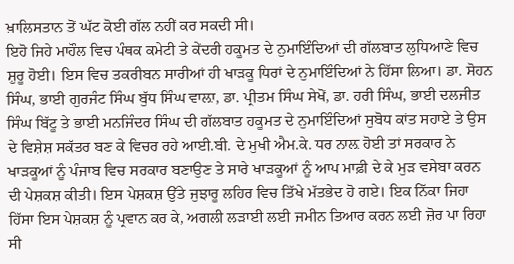ਖ਼ਾਲਿਸਤਾਨ ਤੋਂ ਘੱਟ ਕੋਈ ਗੱਲ ਨਹੀਂ ਕਰ ਸਕਦੀ ਸੀ।
ਇਹੋ ਜਿਹੇ ਮਾਹੌਲ ਵਿਚ ਪੰਥਕ ਕਮੇਟੀ ਤੇ ਕੇਂਦਰੀ ਹਕੂਮਤ ਦੇ ਨੁਮਾਇੰਦਿਆਂ ਦੀ ਗੱਲਬਾਤ ਲੁਧਿਆਣੇ ਵਿਚ ਸ਼ੁਰੂ ਹੋਈ। ਇਸ ਵਿਚ ਤਕਰੀਬਨ ਸਾਰੀਆਂ ਹੀ ਖਾੜਕੂ ਧਿਰਾਂ ਦੇ ਨੁਮਾਇੰਦਿਆਂ ਨੇ ਹਿੱਸਾ ਲਿਆ। ਡਾ. ਸੋਹਨ ਸਿੰਘ, ਭਾਈ ਗੁਰਜੰਟ ਸਿੰਘ ਬੁੱਧ ਸਿੰਘ ਵਾਲ਼ਾ, ਡਾ. ਪ੍ਰੀਤਮ ਸਿੰਘ ਸੇਖੋਂ, ਡਾ. ਹਰੀ ਸਿੰਘ, ਭਾਈ ਦਲਜੀਤ ਸਿੰਘ ਬਿੱਟੂ ਤੇ ਭਾਈ ਮਨਜਿੰਦਰ ਸਿੰਘ ਦੀ ਗੱਲਬਾਤ ਹਕੂਮਤ ਦੇ ਨੁਮਾਇੰਦਿਆਂ ਸੁਬੋਧ ਕਾਂਤ ਸਹਾਏ ਤੇ ਉਸ ਦੇ ਵਿਸ਼ੇਸ਼ ਸਕੱਤਰ ਬਣ ਕੇ ਵਿਚਰ ਰਹੇ ਆਈ.ਬੀ. ਦੇ ਮੁਖੀ ਐਮ.ਕੇ. ਧਰ ਨਾਲ਼ ਹੋਈ ਤਾਂ ਸਰਕਾਰ ਨੇ ਖਾੜਕੂਆਂ ਨੂੰ ਪੰਜਾਬ ਵਿਚ ਸਰਕਾਰ ਬਣਾਉਣ ਤੇ ਸਾਰੇ ਖਾੜਕੂਆਂ ਨੂੰ ਆਪ ਮਾਫ਼ੀ ਦੇ ਕੇ ਮੁੜ ਵਸੇਬਾ ਕਰਨ ਦੀ ਪੇਸ਼ਕਸ਼ ਕੀਤੀ। ਇਸ ਪੇਸ਼ਕਸ਼ ਉੱਤੇ ਜੁਝਾਰੂ ਲਹਿਰ ਵਿਚ ਤਿੱਖੇ ਮੱਤਭੇਦ ਹੋ ਗਏ। ਇਕ ਨਿੱਕਾ ਜਿਹਾ ਹਿੱਸਾ ਇਸ ਪੇਸ਼ਕਸ਼ ਨੂੰ ਪ੍ਰਵਾਨ ਕਰ ਕੇ, ਅਗਲੀ ਲੜਾਈ ਲਈ ਜਮੀਨ ਤਿਆਰ ਕਰਨ ਲਈ ਜ਼ੋਰ ਪਾ ਰਿਹਾ ਸੀ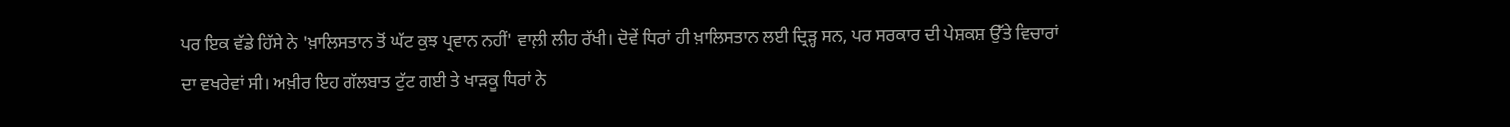ਪਰ ਇਕ ਵੱਡੇ ਹਿੱਸੇ ਨੇ 'ਖ਼ਾਲਿਸਤਾਨ ਤੋਂ ਘੱਟ ਕੁਝ ਪ੍ਰਵਾਨ ਨਹੀਂ' ਵਾਲ਼ੀ ਲੀਹ ਰੱਖੀ। ਦੋਵੇਂ ਧਿਰਾਂ ਹੀ ਖ਼ਾਲਿਸਤਾਨ ਲਈ ਦ੍ਰਿੜ੍ਹ ਸਨ, ਪਰ ਸਰਕਾਰ ਦੀ ਪੇਸ਼ਕਸ਼ ਉੱਤੇ ਵਿਚਾਰਾਂ ਦਾ ਵਖਰੇਵਾਂ ਸੀ। ਅਖ਼ੀਰ ਇਹ ਗੱਲਬਾਤ ਟੁੱਟ ਗਈ ਤੇ ਖਾੜਕੂ ਧਿਰਾਂ ਨੇ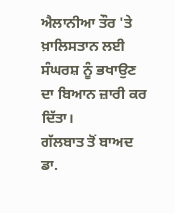ਐਲਾਨੀਆ ਤੌਰ 'ਤੇ ਖ਼ਾਲਿਸਤਾਨ ਲਈ ਸੰਘਰਸ਼ ਨੂੰ ਭਖਾਉਣ ਦਾ ਬਿਆਨ ਜ਼ਾਰੀ ਕਰ ਦਿੱਤਾ।
ਗੱਲਬਾਤ ਤੋਂ ਬਾਅਦ
ਡਾ.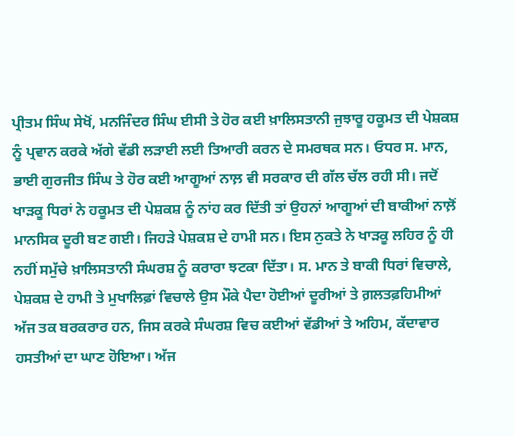ਪ੍ਰੀਤਮ ਸਿੰਘ ਸੇਖੋਂ, ਮਨਜਿੰਦਰ ਸਿੰਘ ਈਸੀ ਤੇ ਹੋਰ ਕਈ ਖ਼ਾਲਿਸਤਾਨੀ ਜੁਝਾਰੂ ਹਕੂਮਤ ਦੀ ਪੇਸ਼ਕਸ਼ ਨੂੰ ਪ੍ਰਵਾਨ ਕਰਕੇ ਅੱਗੇ ਵੱਡੀ ਲੜਾਈ ਲਈ ਤਿਆਰੀ ਕਰਨ ਦੇ ਸਮਰਥਕ ਸਨ। ਓਧਰ ਸ. ਮਾਨ, ਭਾਈ ਗੁਰਜੀਤ ਸਿੰਘ ਤੇ ਹੋਰ ਕਈ ਆਗੂਆਂ ਨਾਲ਼ ਵੀ ਸਰਕਾਰ ਦੀ ਗੱਲ ਚੱਲ ਰਹੀ ਸੀ। ਜਦੋਂ ਖਾੜਕੂ ਧਿਰਾਂ ਨੇ ਹਕੂਮਤ ਦੀ ਪੇਸ਼ਕਸ਼ ਨੂੰ ਨਾਂਹ ਕਰ ਦਿੱਤੀ ਤਾਂ ਉਹਨਾਂ ਆਗੂਆਂ ਦੀ ਬਾਕੀਆਂ ਨਾਲ਼ੋਂ ਮਾਨਸਿਕ ਦੂਰੀ ਬਣ ਗਈ। ਜਿਹੜੇ ਪੇਸ਼ਕਸ਼ ਦੇ ਹਾਮੀ ਸਨ। ਇਸ ਨੁਕਤੇ ਨੇ ਖਾੜਕੂ ਲਹਿਰ ਨੂੰ ਹੀ ਨਹੀਂ ਸਮੁੱਚੇ ਖ਼ਾਲਿਸਤਾਨੀ ਸੰਘਰਸ਼ ਨੂੰ ਕਰਾਰਾ ਝਟਕਾ ਦਿੱਤਾ। ਸ. ਮਾਨ ਤੇ ਬਾਕੀ ਧਿਰਾਂ ਵਿਚਾਲੇ, ਪੇਸ਼ਕਸ਼ ਦੇ ਹਾਮੀ ਤੇ ਮੁਖਾਲਿਫ਼ਾਂ ਵਿਚਾਲੇ ਉਸ ਮੌਕੇ ਪੈਦਾ ਹੋਈਆਂ ਦੂਰੀਆਂ ਤੇ ਗ਼ਲਤਫ਼ਹਿਮੀਆਂ ਅੱਜ ਤਕ ਬਰਕਰਾਰ ਹਨ, ਜਿਸ ਕਰਕੇ ਸੰਘਰਸ਼ ਵਿਚ ਕਈਆਂ ਵੱਡੀਆਂ ਤੇ ਅਹਿਮ, ਕੱਦਾਵਾਰ ਹਸਤੀਆਂ ਦਾ ਘਾਣ ਹੋਇਆ। ਅੱਜ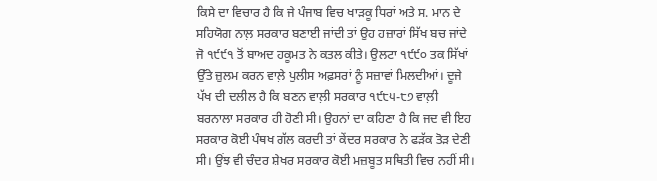ਕਿਸੇ ਦਾ ਵਿਚਾਰ ਹੈ ਕਿ ਜੇ ਪੰਜਾਬ ਵਿਚ ਖਾੜਕੂ ਧਿਰਾਂ ਅਤੇ ਸ. ਮਾਨ ਦੇ ਸਹਿਯੋਗ ਨਾਲ਼ ਸਰਕਾਰ ਬਣਾਈ ਜਾਂਦੀ ਤਾਂ ਉਹ ਹਜ਼ਾਰਾਂ ਸਿੱਖ ਬਚ ਜਾਂਦੇ ਜੋ ੧੯੯੧ ਤੋਂ ਬਾਅਦ ਹਕੂਮਤ ਨੇ ਕਤਲ ਕੀਤੇ। ਉਲਟਾ ੧੯੯੦ ਤਕ ਸਿੱਖਾਂ ਉੱਤੇ ਜ਼ੁਲਮ ਕਰਨ ਵਾਲ਼ੇ ਪੁਲੀਸ ਅਫ਼ਸਰਾਂ ਨੂੰ ਸਜ਼ਾਵਾਂ ਮਿਲਦੀਆਂ। ਦੂਜੇ ਪੱਖ ਦੀ ਦਲੀਲ ਹੈ ਕਿ ਬਣਨ ਵਾਲ਼ੀ ਸਰਕਾਰ ੧੯੮੫-੮੭ ਵਾਲ਼ੀ ਬਰਨਾਲਾ ਸਰਕਾਰ ਹੀ ਹੋਣੀ ਸੀ। ਉਹਨਾਂ ਦਾ ਕਹਿਣਾ ਹੈ ਕਿ ਜਦ ਵੀ ਇਹ ਸਰਕਾਰ ਕੋਈ ਪੰਥਖ ਗੱਲ ਕਰਦੀ ਤਾਂ ਕੇਂਦਰ ਸਰਕਾਰ ਨੇ ਫੜੱਕ ਤੋੜ ਦੇਣੀ ਸੀ। ਉਂਝ ਵੀ ਚੰਦਰ ਸ਼ੇਖਰ ਸਰਕਾਰ ਕੋਈ ਮਜ਼ਬੂਤ ਸਥਿਤੀ ਵਿਚ ਨਹੀਂ ਸੀ।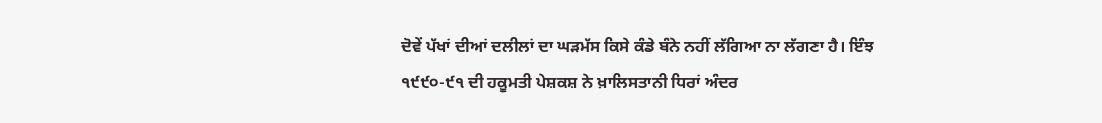ਦੋਵੇਂ ਪੱਖਾਂ ਦੀਆਂ ਦਲੀਲਾਂ ਦਾ ਘੜਮੱਸ ਕਿਸੇ ਕੰਡੇ ਬੰਨੇ ਨਹੀਂ ਲੱਗਿਆ ਨਾ ਲੱਗਣਾ ਹੈ। ਇੰਝ ੧੯੯੦-੯੧ ਦੀ ਹਕੂਮਤੀ ਪੇਸ਼ਕਸ਼ ਨੇ ਖ਼ਾਲਿਸਤਾਨੀ ਧਿਰਾਂ ਅੰਦਰ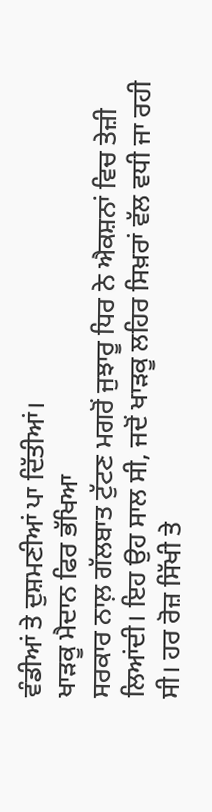ਵੰਡੀਆਂ ਤੇ ਦੁਸ਼ਮਣੀਆਂ ਪਾ ਦਿੱਤੀਆਂ।
ਖਾੜਕੂ ਮੈਦਾਨ ਫਿਰ ਭੱਖਿਆ
ਸਰਕਾਰ ਨਾਲ਼ ਗੱਲਬਾਤ ਟੁੱਟਣ ਮਗਰੋਂ ਜੁਝਾਰੂ ਧਿਰ ਨੇ ਐਕਸ਼ਨਾਂ ਵਿਚ ਤੇਜ਼ੀ ਲਿਆਂਦੀ। ਇਹ ਉਹ ਸਾਲ ਸੀ, ਜਦੋਂ ਖਾੜਕੂ ਲਹਿਰ ਸਿਖ਼ਰਾਂ ਵੱਲ ਵਧੀ ਜਾ ਰਹੀ ਸੀ। ਹਰ ਰੋਜ਼ ਸਿੱਖੀ ਤੇ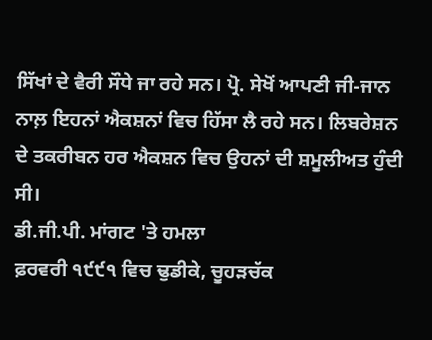ਸਿੱਖਾਂ ਦੇ ਵੈਰੀ ਸੌਧੇ ਜਾ ਰਹੇ ਸਨ। ਪ੍ਰੋ. ਸੇਖੋਂ ਆਪਣੀ ਜੀ-ਜਾਨ ਨਾਲ਼ ਇਹਨਾਂ ਐਕਸ਼ਨਾਂ ਵਿਚ ਹਿੱਸਾ ਲੈ ਰਹੇ ਸਨ। ਲਿਬਰੇਸ਼ਨ ਦੇ ਤਕਰੀਬਨ ਹਰ ਐਕਸ਼ਨ ਵਿਚ ਉਹਨਾਂ ਦੀ ਸ਼ਮੂਲੀਅਤ ਹੁੰਦੀ ਸੀ।
ਡੀ.ਜੀ.ਪੀ. ਮਾਂਗਟ 'ਤੇ ਹਮਲਾ
ਫ਼ਰਵਰੀ ੧੯੯੧ ਵਿਚ ਢੁਡੀਕੇ, ਚੂਹੜਚੱਕ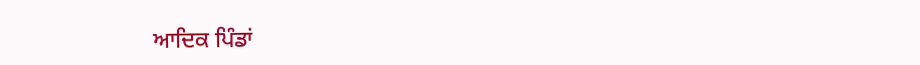ਆਦਿਕ ਪਿੰਡਾਂ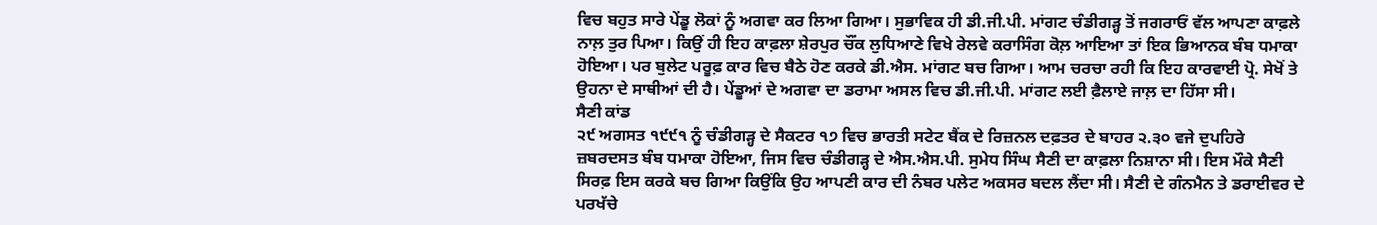ਵਿਚ ਬਹੁਤ ਸਾਰੇ ਪੇਂਡੂ ਲੋਕਾਂ ਨੂੰ ਅਗਵਾ ਕਰ ਲਿਆ ਗਿਆ। ਸੁਭਾਵਿਕ ਹੀ ਡੀ.ਜੀ.ਪੀ. ਮਾਂਗਟ ਚੰਡੀਗੜ੍ਹ ਤੋਂ ਜਗਰਾਓਂ ਵੱਲ ਆਪਣਾ ਕਾਫ਼ਲੇ ਨਾਲ਼ ਤੁਰ ਪਿਆ। ਕਿਉਂ ਹੀ ਇਹ ਕਾਫ਼ਲਾ ਸ਼ੇਰਪੁਰ ਚੌਂਕ ਲੁਧਿਆਣੇ ਵਿਖੇ ਰੇਲਵੇ ਕਰਾਸਿੰਗ ਕੋਲ਼ ਆਇਆ ਤਾਂ ਇਕ ਭਿਆਨਕ ਬੰਬ ਧਮਾਕਾ ਹੋਇਆ। ਪਰ ਬੁਲੇਟ ਪਰੂਫ਼ ਕਾਰ ਵਿਚ ਬੈਠੇ ਹੋਣ ਕਰਕੇ ਡੀ.ਐਸ. ਮਾਂਗਟ ਬਚ ਗਿਆ। ਆਮ ਚਰਚਾ ਰਹੀ ਕਿ ਇਹ ਕਾਰਵਾਈ ਪ੍ਰੋ. ਸੇਖੋਂ ਤੇ ਉਹਨਾ ਦੇ ਸਾਥੀਆਂ ਦੀ ਹੈ। ਪੇਂਡੂਆਂ ਦੇ ਅਗਵਾ ਦਾ ਡਰਾਮਾ ਅਸਲ ਵਿਚ ਡੀ.ਜੀ.ਪੀ. ਮਾਂਗਟ ਲਈ ਫ਼ੈਲਾਏ ਜਾਲ਼ ਦਾ ਹਿੱਸਾ ਸੀ।
ਸੈਣੀ ਕਾਂਡ
੨੯ ਅਗਸਤ ੧੯੯੧ ਨੂੰ ਚੰਡੀਗੜ੍ਹ ਦੇ ਸੈਕਟਰ ੧੭ ਵਿਚ ਭਾਰਤੀ ਸਟੇਟ ਬੈਂਕ ਦੇ ਰਿਜ਼ਨਲ ਦਫ਼ਤਰ ਦੇ ਬਾਹਰ ੨.੩੦ ਵਜੇ ਦੁਪਹਿਰੇ ਜ਼ਬਰਦਸਤ ਬੰਬ ਧਮਾਕਾ ਹੋਇਆ, ਜਿਸ ਵਿਚ ਚੰਡੀਗੜ੍ਹ ਦੇ ਐਸ.ਐਸ.ਪੀ. ਸੁਮੇਧ ਸਿੰਘ ਸੈਣੀ ਦਾ ਕਾਫ਼ਲਾ ਨਿਸ਼ਾਨਾ ਸੀ। ਇਸ ਮੌਕੇ ਸੈਣੀ ਸਿਰਫ਼ ਇਸ ਕਰਕੇ ਬਚ ਗਿਆ ਕਿਉਂਕਿ ਉਹ ਆਪਣੀ ਕਾਰ ਦੀ ਨੰਬਰ ਪਲੇਟ ਅਕਸਰ ਬਦਲ ਲੈਂਦਾ ਸੀ। ਸੈਣੀ ਦੇ ਗੰਨਮੈਨ ਤੇ ਡਰਾਈਵਰ ਦੇ ਪਰਖੱਚੇ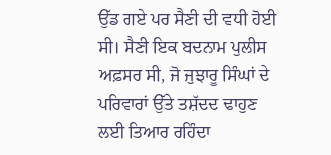ਉੱਡ ਗਏ ਪਰ ਸੈਣੀ ਦੀ ਵਧੀ ਹੋਈ ਸੀ। ਸੈਣੀ ਇਕ ਬਦਨਾਮ ਪੁਲੀਸ ਅਫ਼ਸਰ ਸੀ, ਜੋ ਜੁਝਾਰੂ ਸਿੰਘਾਂ ਦੇ ਪਰਿਵਾਰਾਂ ਉੱਤੇ ਤਸ਼ੱਦਦ ਢਾਹੁਣ ਲਈ ਤਿਆਰ ਰਹਿੰਦਾ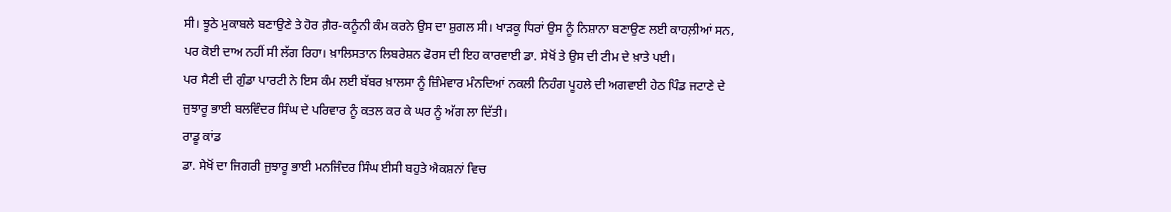ਸੀ। ਝੂਠੇ ਮੁਕਾਬਲੇ ਬਣਾਉਣੇ ਤੇ ਹੋਰ ਗ਼ੈਰ-ਕਨੂੰਨੀ ਕੰਮ ਕਰਨੇ ਉਸ ਦਾ ਸ਼ੁਗਲ ਸੀ। ਖਾੜਕੂ ਧਿਰਾਂ ਉਸ ਨੂੰ ਨਿਸ਼ਾਨਾ ਬਣਾਉਣ ਲਈ ਕਾਹਲ਼ੀਆਂ ਸਨ, ਪਰ ਕੋਈ ਦਾਅ ਨਹੀਂ ਸੀ ਲੱਗ ਰਿਹਾ। ਖ਼ਾਲਿਸਤਾਨ ਲਿਬਰੇਸ਼ਨ ਫੋਰਸ ਦੀ ਇਹ ਕਾਰਵਾਈ ਡਾ. ਸੇਖੋਂ ਤੇ ਉਸ ਦੀ ਟੀਮ ਦੇ ਖ਼ਾਤੇ ਪਈ।
ਪਰ ਸੈਣੀ ਦੀ ਗੁੰਡਾ ਪਾਰਟੀ ਨੇ ਇਸ ਕੰਮ ਲਈ ਬੱਬਰ ਖ਼ਾਲਸਾ ਨੂੰ ਜ਼ਿੰਮੇਵਾਰ ਮੰਨਦਿਆਂ ਨਕਲੀ ਨਿਹੰਗ ਪੂਹਲੇ ਦੀ ਅਗਵਾਈ ਹੇਠ ਪਿੰਡ ਜਟਾਣੇ ਦੇ ਜੁਝਾਰੂ ਭਾਈ ਬਲਵਿੰਦਰ ਸਿੰਘ ਦੇ ਪਰਿਵਾਰ ਨੂੰ ਕਤਲ ਕਰ ਕੇ ਘਰ ਨੂੰ ਅੱਗ ਲਾ ਦਿੱਤੀ।
ਰਾਡੂ ਕਾਂਡ
ਡਾ. ਸੇਖੋਂ ਦਾ ਜਿਗਰੀ ਜੁਝਾਰੂ ਭਾਈ ਮਨਜਿੰਦਰ ਸਿੰਘ ਈਸੀ ਬਹੁਤੇ ਐਕਸ਼ਨਾਂ ਵਿਚ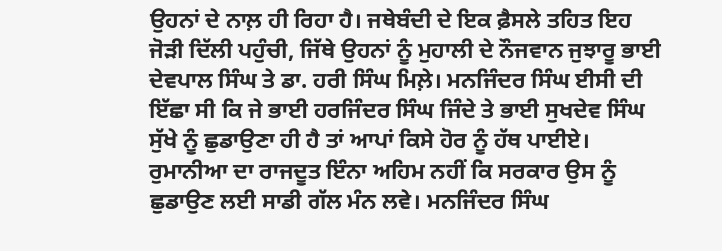ਉਹਨਾਂ ਦੇ ਨਾਲ਼ ਹੀ ਰਿਹਾ ਹੈ। ਜਥੇਬੰਦੀ ਦੇ ਇਕ ਫ਼ੈਸਲੇ ਤਹਿਤ ਇਹ ਜੋੜੀ ਦਿੱਲੀ ਪਹੁੰਚੀ, ਜਿੱਥੇ ਉਹਨਾਂ ਨੂੰ ਮੁਹਾਲੀ ਦੇ ਨੌਜਵਾਨ ਜੁਝਾਰੂ ਭਾਈ ਦੇਵਪਾਲ ਸਿੰਘ ਤੇ ਡਾ. ਹਰੀ ਸਿੰਘ ਮਿਲ਼ੇ। ਮਨਜਿੰਦਰ ਸਿੰਘ ਈਸੀ ਦੀ ਇੱਛਾ ਸੀ ਕਿ ਜੇ ਭਾਈ ਹਰਜਿੰਦਰ ਸਿੰਘ ਜਿੰਦੇ ਤੇ ਭਾਈ ਸੁਖਦੇਵ ਸਿੰਘ ਸੁੱਖੇ ਨੂੰ ਛੁਡਾਉਣਾ ਹੀ ਹੈ ਤਾਂ ਆਪਾਂ ਕਿਸੇ ਹੋਰ ਨੂੰ ਹੱਥ ਪਾਈਏ। ਰੁਮਾਨੀਆ ਦਾ ਰਾਜਦੂਤ ਇੰਨਾ ਅਹਿਮ ਨਹੀਂ ਕਿ ਸਰਕਾਰ ਉਸ ਨੂੰ ਛੁਡਾਉਣ ਲਈ ਸਾਡੀ ਗੱਲ ਮੰਨ ਲਵੇ। ਮਨਜਿੰਦਰ ਸਿੰਘ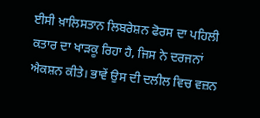ਈਸੀ ਖ਼ਾਲਿਸਤਾਨ ਲਿਬਰੇਸ਼ਨ ਫੋਰਸ ਦਾ ਪਹਿਲੀ ਕਤਾਰ ਦਾ ਖਾੜਕੂ ਰਿਹਾ ਹੈ, ਜਿਸ ਨੇ ਦਰਜਨਾਂ ਐਕਸ਼ਨ ਕੀਤੇ। ਭਾਵੇਂ ਉਸ ਦੀ ਦਲੀਲ ਵਿਚ ਵਜ਼ਨ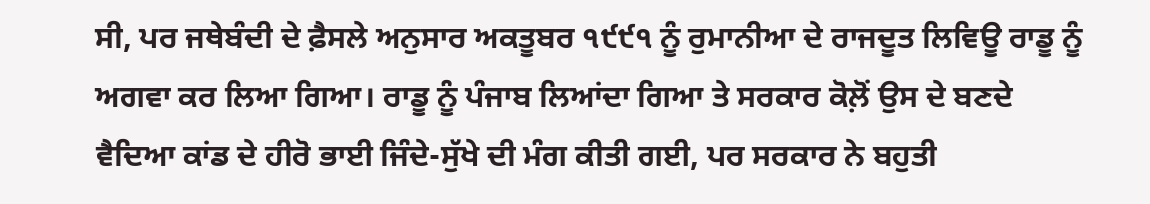ਸੀ, ਪਰ ਜਥੇਬੰਦੀ ਦੇ ਫ਼ੈਸਲੇ ਅਨੁਸਾਰ ਅਕਤੂਬਰ ੧੯੯੧ ਨੂੰ ਰੁਮਾਨੀਆ ਦੇ ਰਾਜਦੂਤ ਲਿਵਿਊ ਰਾਡੂ ਨੂੰ ਅਗਵਾ ਕਰ ਲਿਆ ਗਿਆ। ਰਾਡੂ ਨੂੰ ਪੰਜਾਬ ਲਿਆਂਦਾ ਗਿਆ ਤੇ ਸਰਕਾਰ ਕੋਲ਼ੋਂ ਉਸ ਦੇ ਬਣਦੇ ਵੈਦਿਆ ਕਾਂਡ ਦੇ ਹੀਰੋ ਭਾਈ ਜਿੰਦੇ-ਸੁੱਖੇ ਦੀ ਮੰਗ ਕੀਤੀ ਗਈ, ਪਰ ਸਰਕਾਰ ਨੇ ਬਹੁਤੀ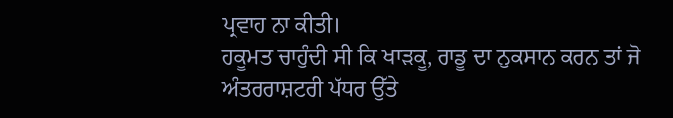ਪ੍ਰਵਾਹ ਨਾ ਕੀਤੀ।
ਹਕੂਮਤ ਚਾਹੁੰਦੀ ਸੀ ਕਿ ਖਾੜਕੂ, ਰਾਡੂ ਦਾ ਨੁਕਸਾਨ ਕਰਨ ਤਾਂ ਜੋ ਅੰਤਰਰਾਸ਼ਟਰੀ ਪੱਧਰ ਉੱਤੇ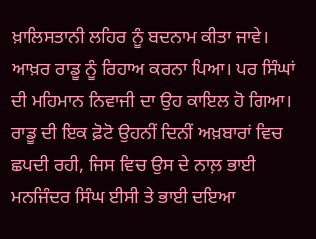ਖ਼ਾਲਿਸਤਾਨੀ ਲਹਿਰ ਨੂੰ ਬਦਨਾਮ ਕੀਤਾ ਜਾਵੇ। ਆਖ਼ਰ ਰਾਡੂ ਨੂੰ ਰਿਹਾਅ ਕਰਨਾ ਪਿਆ। ਪਰ ਸਿੰਘਾਂ ਦੀ ਮਹਿਮਾਨ ਨਿਵਾਜੀ ਦਾ ਉਹ ਕਾਇਲ ਹੋ ਗਿਆ। ਰਾਡੂ ਦੀ ਇਕ ਫ਼ੋਟੋ ਉਹਨੀਂ ਦਿਨੀਂ ਅਖ਼ਬਾਰਾਂ ਵਿਚ ਛਪਦੀ ਰਹੀ, ਜਿਸ ਵਿਚ ਉਸ ਦੇ ਨਾਲ਼ ਭਾਈ ਮਨਜਿੰਦਰ ਸਿੰਘ ਈਸੀ ਤੇ ਭਾਈ ਦਇਆ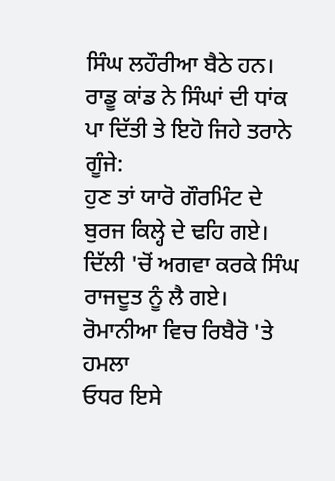ਸਿੰਘ ਲਹੌਰੀਆ ਬੈਠੇ ਹਨ। ਰਾਡੂ ਕਾਂਡ ਨੇ ਸਿੰਘਾਂ ਦੀ ਧਾਂਕ ਪਾ ਦਿੱਤੀ ਤੇ ਇਹੋ ਜਿਹੇ ਤਰਾਨੇ ਗੂੰਜੇ:
ਹੁਣ ਤਾਂ ਯਾਰੋ ਗੌਰਮਿੰਟ ਦੇ ਬੁਰਜ ਕਿਲ੍ਹੇ ਦੇ ਢਹਿ ਗਏ।
ਦਿੱਲੀ 'ਚੋਂ ਅਗਵਾ ਕਰਕੇ ਸਿੰਘ ਰਾਜਦੂਤ ਨੂੰ ਲੈ ਗਏ।
ਰੋਮਾਨੀਆ ਵਿਚ ਰਿਬੈਰੋ 'ਤੇ ਹਮਲਾ
ਓਧਰ ਇਸੇ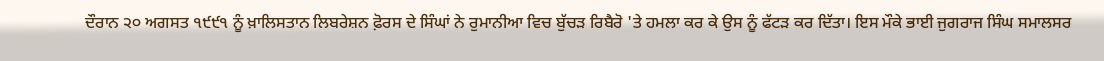ਦੌਰਾਨ ੨੦ ਅਗਸਤ ੧੯੯੧ ਨੂੰ ਖ਼ਾਲਿਸਤਾਨ ਲਿਬਰੇਸ਼ਨ ਫ਼ੋਰਸ ਦੇ ਸਿੰਘਾਂ ਨੇ ਰੁਮਾਨੀਆ ਵਿਚ ਬੁੱਚੜ ਰਿਬੈਰੋ 'ਤੇ ਹਮਲਾ ਕਰ ਕੇ ਉਸ ਨੂੰ ਫੱਟੜ ਕਰ ਦਿੱਤਾ। ਇਸ ਮੌਕੇ ਭਾਈ ਜੁਗਰਾਜ ਸਿੰਘ ਸਮਾਲਸਰ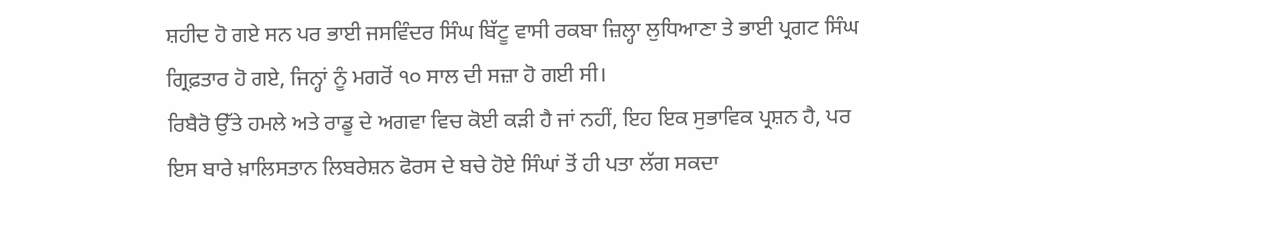ਸ਼ਹੀਦ ਹੋ ਗਏ ਸਨ ਪਰ ਭਾਈ ਜਸਵਿੰਦਰ ਸਿੰਘ ਬਿੱਟੂ ਵਾਸੀ ਰਕਬਾ ਜ਼ਿਲ੍ਹਾ ਲੁਧਿਆਣਾ ਤੇ ਭਾਈ ਪ੍ਰਗਟ ਸਿੰਘ ਗ੍ਰਿਫ਼ਤਾਰ ਹੋ ਗਏ, ਜਿਨ੍ਹਾਂ ਨੂੰ ਮਗਰੋਂ ੧੦ ਸਾਲ ਦੀ ਸਜ਼ਾ ਹੋ ਗਈ ਸੀ।
ਰਿਬੈਰੋ ਉੱਤੇ ਹਮਲੇ ਅਤੇ ਰਾਡੂ ਦੇ ਅਗਵਾ ਵਿਚ ਕੋਈ ਕੜੀ ਹੈ ਜਾਂ ਨਹੀਂ, ਇਹ ਇਕ ਸੁਭਾਵਿਕ ਪ੍ਰਸ਼ਨ ਹੈ, ਪਰ ਇਸ ਬਾਰੇ ਖ਼ਾਲਿਸਤਾਨ ਲਿਬਰੇਸ਼ਨ ਫੋਰਸ ਦੇ ਬਚੇ ਹੋਏ ਸਿੰਘਾਂ ਤੋਂ ਹੀ ਪਤਾ ਲੱਗ ਸਕਦਾ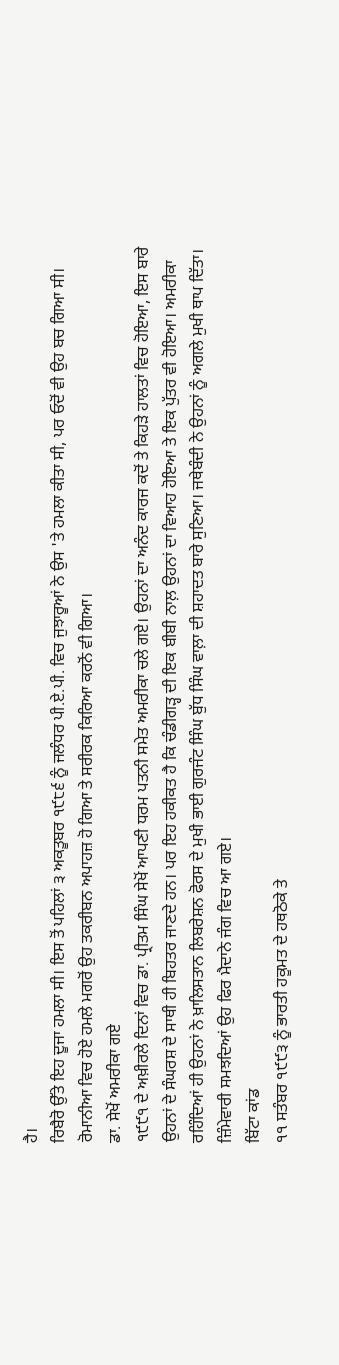ਹੈ।
ਰਿਬੈਰੋ ਉੱਤੇ ਇਹ ਦੂਜਾ ਹਮਲਾ ਸੀ। ਇਸ ਤੋਂ ਪਹਿਲਾਂ ੩ ਅਕਤੂਬਰ ੧੯੮੬ ਨੂੰ ਜਲੰਧਰ ਪੀ.ਏ.ਪੀ. ਵਿਚ ਜੁਝਾਰੂਆਂ ਨੇ ਉਸ 'ਤੇ ਹਮਲਾ ਕੀਤਾ ਸੀ, ਪਰ ਓਦੋਂ ਵੀ ਉਹ ਬਚ ਗਿਆ ਸੀ। ਰੋਮਾਨੀਆ ਵਿਚ ਹੋਏ ਹਮਲੇ ਮਗਰੋਂ ਉਹ ਤਕਰੀਬਨ ਅਪਾਹਜ਼ ਹੋ ਗਿਆ ਤੇ ਸਰੀਰਕ ਕਿਰਿਆ ਕਰਨੋਂ ਵੀ ਗਿਆ।
ਡਾ. ਸੇਖੋਂ ਅਮਰੀਕਾ ਗਏ
੧੯੯੧ ਦੇ ਅਖ਼ੀਰਲੇ ਦਿਨਾਂ ਵਿਚ ਡਾ. ਪ੍ਰੀਤਮ ਸਿੰਘ ਸੇਖੋਂ ਆਪਣੀ ਧਰਮ ਪਤਨੀ ਸਮੇਤ ਅਮਰੀਕਾ ਚਲੇ ਗਏ। ਉਹਨਾਂ ਦਾ ਅਨੰਦ ਕਾਰਜ ਕਦੋਂ ਤੇ ਕਿਹੜੇ ਹਾਲਤਾਂ ਵਿਚ ਹੋਇਆ, ਇਸ ਬਾਰੇ ਉਹਨਾਂ ਦੇ ਸੰਘਰਸ਼ ਦੇ ਸਾਥੀ ਹੀ ਬਿਹਤਰ ਜਾਣਦੇ ਹਨ। ਪਰ ਇਹ ਹਕੀਕਤ ਹੈ ਕਿ ਚੰਡੀਗੜ੍ਹ ਦੀ ਇਕ ਬੀਬੀ ਨਾਲ਼ ਉਹਨਾਂ ਦਾ ਵਿਆਹ ਹੋਇਆ ਤੇ ਇਕ ਪੁੱਤਰ ਵੀ ਹੋਇਆ। ਅਮਰੀਕਾ ਰਹਿੰਦਿਆਂ ਹੀ ਉਹਨਾਂ ਨੇ ਖ਼ਾਲਿਸਤਾਨ ਲਿਬਰੇਸ਼ਨ ਫੋਰਸ ਦੇ ਮੁਖੀ ਭਾਈ ਗੁਰਜੰਟ ਸਿੰਘ ਬੁੱਧ ਸਿੰਘ ਵਾਲ਼ਾ ਦੀ ਸ਼ਹਾਦਤ ਬਾਰੇ ਸੁਣਿਆ। ਜਥੇਬੰਦੀ ਨੇ ਉਹਨਾਂ ਨੂੰ ਅਗਲੇ ਮੁਖੀ ਥਾਪ ਦਿੱਤਾ। ਜ਼ਿੰਮੇਵਾਰੀ ਸਮਝਦਿਆਂ ਉਹ ਫਿਰ ਮੈਦਾਨੇ ਜੰਗ ਵਿਚ ਆ ਗਏ।
ਬਿੱਟਾ ਕਾਂਡ
੧੧ ਸਤੰਬਰ ੧੯੯੩ ਨੂੰ ਭਾਰਤੀ ਹਕੂਮਤ ਦੇ ਹਥਠੋਕੇ ਤੇ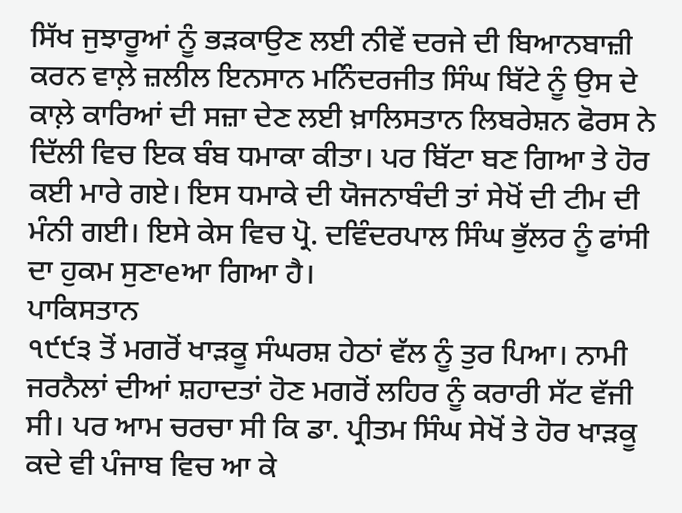ਸਿੱਖ ਜੁਝਾਰੂਆਂ ਨੂੰ ਭੜਕਾਉਣ ਲਈ ਨੀਵੇਂ ਦਰਜੇ ਦੀ ਬਿਆਨਬਾਜ਼ੀ ਕਰਨ ਵਾਲ਼ੇ ਜ਼ਲੀਲ ਇਨਸਾਨ ਮਨਿੰਦਰਜੀਤ ਸਿੰਘ ਬਿੱਟੇ ਨੂੰ ਉਸ ਦੇ ਕਾਲ਼ੇ ਕਾਰਿਆਂ ਦੀ ਸਜ਼ਾ ਦੇਣ ਲਈ ਖ਼ਾਲਿਸਤਾਨ ਲਿਬਰੇਸ਼ਨ ਫੋਰਸ ਨੇ ਦਿੱਲੀ ਵਿਚ ਇਕ ਬੰਬ ਧਮਾਕਾ ਕੀਤਾ। ਪਰ ਬਿੱਟਾ ਬਣ ਗਿਆ ਤੇ ਹੋਰ ਕਈ ਮਾਰੇ ਗਏ। ਇਸ ਧਮਾਕੇ ਦੀ ਯੋਜਨਾਬੰਦੀ ਤਾਂ ਸੇਖੋਂ ਦੀ ਟੀਮ ਦੀ ਮੰਨੀ ਗਈ। ਇਸੇ ਕੇਸ ਵਿਚ ਪ੍ਰੋ. ਦਵਿੰਦਰਪਾਲ ਸਿੰਘ ਭੁੱਲਰ ਨੂੰ ਫਾਂਸੀ ਦਾ ਹੁਕਮ ਸੁਣਾeਆ ਗਿਆ ਹੈ।
ਪਾਕਿਸਤਾਨ
੧੯੯੩ ਤੋਂ ਮਗਰੋਂ ਖਾੜਕੂ ਸੰਘਰਸ਼ ਹੇਠਾਂ ਵੱਲ ਨੂੰ ਤੁਰ ਪਿਆ। ਨਾਮੀ ਜਰਨੈਲਾਂ ਦੀਆਂ ਸ਼ਹਾਦਤਾਂ ਹੋਣ ਮਗਰੋਂ ਲਹਿਰ ਨੂੰ ਕਰਾਰੀ ਸੱਟ ਵੱਜੀ ਸੀ। ਪਰ ਆਮ ਚਰਚਾ ਸੀ ਕਿ ਡਾ. ਪ੍ਰੀਤਮ ਸਿੰਘ ਸੇਖੋਂ ਤੇ ਹੋਰ ਖਾੜਕੂ ਕਦੇ ਵੀ ਪੰਜਾਬ ਵਿਚ ਆ ਕੇ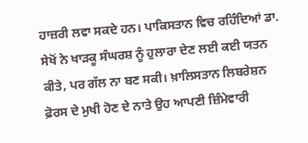ਹਾਜ਼ਰੀ ਲਵਾ ਸਕਦੇ ਹਨ। ਪਾਕਿਸਤਾਨ ਵਿਚ ਰਹਿੰਦਿਆਂ ਡਾ. ਸੇਖੋਂ ਨੇ ਖਾੜਕੂ ਸੰਘਰਸ਼ ਨੂੰ ਹੁਲਾਰਾ ਦੇਣ ਲਈ ਕਈ ਯਤਨ ਕੀਤੇ, ਪਰ ਗੱਲ ਨਾ ਬਣ ਸਕੀ। ਖ਼ਾਲਿਸਤਾਨ ਲਿਬਰੇਸ਼ਨ ਫ਼ੋਰਸ ਦੇ ਮੁਖੀ ਹੋਣ ਦੇ ਨਾਤੇ ਉਹ ਆਪਣੀ ਜ਼ਿੰਮੇਵਾਰੀ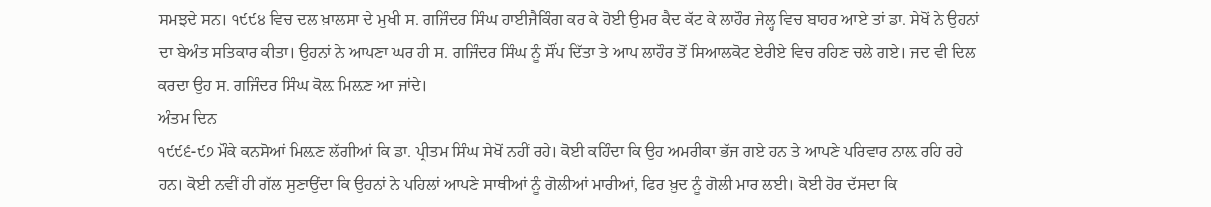ਸਮਝਦੇ ਸਨ। ੧੯੯੪ ਵਿਚ ਦਲ ਖ਼ਾਲਸਾ ਦੇ ਮੁਖੀ ਸ. ਗਜਿੰਦਰ ਸਿੰਘ ਹਾਈਜੈਕਿੰਗ ਕਰ ਕੇ ਹੋਈ ਉਮਰ ਕੈਦ ਕੱਟ ਕੇ ਲਾਹੌਰ ਜੇਲ੍ਹ ਵਿਚ ਬਾਹਰ ਆਏ ਤਾਂ ਡਾ. ਸੇਖੋਂ ਨੇ ਉਹਨਾਂ ਦਾ ਬੇਅੰਤ ਸਤਿਕਾਰ ਕੀਤਾ। ਉਹਨਾਂ ਨੇ ਆਪਣਾ ਘਰ ਹੀ ਸ. ਗਜਿੰਦਰ ਸਿੰਘ ਨੂੰ ਸੌਂਪ ਦਿੱਤਾ ਤੇ ਆਪ ਲਾਹੌਰ ਤੋਂ ਸਿਆਲਕੋਟ ਏਰੀਏ ਵਿਚ ਰਹਿਣ ਚਲੇ ਗਏ। ਜਦ ਵੀ ਦਿਲ ਕਰਦਾ ਉਹ ਸ. ਗਜਿੰਦਰ ਸਿੰਘ ਕੋਲ਼ ਮਿਲ਼ਣ ਆ ਜਾਂਦੇ।
ਅੰਤਮ ਦਿਨ
੧੯੯੬-੯੭ ਮੌਕੇ ਕਨਸੋਆਂ ਮਿਲ਼ਣ ਲੱਗੀਆਂ ਕਿ ਡਾ. ਪ੍ਰੀਤਮ ਸਿੰਘ ਸੇਖੋਂ ਨਹੀਂ ਰਹੇ। ਕੋਈ ਕਹਿੰਦਾ ਕਿ ਉਹ ਅਮਰੀਕਾ ਭੱਜ ਗਏ ਹਨ ਤੇ ਆਪਣੇ ਪਰਿਵਾਰ ਨਾਲ਼ ਰਹਿ ਰਹੇ ਹਨ। ਕੋਈ ਨਵੀਂ ਹੀ ਗੱਲ ਸੁਣਾਉਂਦਾ ਕਿ ਉਹਨਾਂ ਨੇ ਪਹਿਲਾਂ ਆਪਣੇ ਸਾਥੀਆਂ ਨੂੰ ਗੋਲੀਆਂ ਮਾਰੀਆਂ, ਫਿਰ ਖ਼ੁਦ ਨੂੰ ਗੋਲੀ ਮਾਰ ਲਈ। ਕੋਈ ਹੋਰ ਦੱਸਦਾ ਕਿ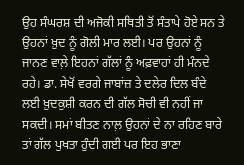ਉਹ ਸੰਘਰਸ਼ ਦੀ ਅਜੋਕੀ ਸਥਿਤੀ ਤੋਂ ਸੰਤਾਪੇ ਹੋਏ ਸਨ ਤੇ ਉਹਨਾਂ ਖ਼ੁਦ ਨੂੰ ਗੋਲੀ ਮਾਰ ਲਈ। ਪਰ ਉਹਨਾਂ ਨੂੰ ਜਾਨਣ ਵਾਲ਼ੇ ਇਹਨਾਂ ਗੱਲਾਂ ਨੂੰ ਅਫ਼ਵਾਹਾਂ ਹੀ ਮੰਨਦੇ ਰਹੇ। ਡਾ. ਸੇਖੋਂ ਵਰਗੇ ਜਾਬਾਂਜ਼ ਤੇ ਦਲੇਰ ਦਿਲ ਬੰਦੇ ਲਈ ਖ਼ੁਦਕੁਸ਼ੀ ਕਰਨ ਦੀ ਗੱਲ ਸੋਚੀ ਵੀ ਨਹੀਂ ਜਾ ਸਕਦੀ। ਸਮਾਂ ਬੀਤਣ ਨਾਲ਼ ਉਹਨਾਂ ਦੇ ਨਾ ਰਹਿਣ ਬਾਰੇ ਤਾਂ ਗੱਲ ਪੁਖਤਾ ਹੁੰਦੀ ਗਈ ਪਰ ਇਹ ਭਾਣਾ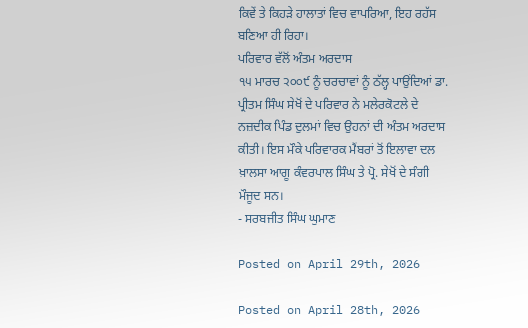ਕਿਵੇਂ ਤੇ ਕਿਹੜੇ ਹਾਲਾਤਾਂ ਵਿਚ ਵਾਪਰਿਆ, ਇਹ ਰਹੱਸ ਬਣਿਆ ਹੀ ਰਿਹਾ।
ਪਰਿਵਾਰ ਵੱਲੋਂ ਅੰਤਮ ਅਰਦਾਸ
੧੫ ਮਾਰਚ ੨੦੦੯ ਨੂੰ ਚਰਚਾਵਾਂ ਨੂੰ ਠੱਲ੍ਹ ਪਾਉਂਦਿਆਂ ਡਾ. ਪ੍ਰੀਤਮ ਸਿੰਘ ਸੇਖੋਂ ਦੇ ਪਰਿਵਾਰ ਨੇ ਮਲੇਰਕੋਟਲੇ ਦੇ ਨਜ਼ਦੀਕ ਪਿੰਡ ਦੁਲਮਾਂ ਵਿਚ ਉਹਨਾਂ ਦੀ ਅੰਤਮ ਅਰਦਾਸ ਕੀਤੀ। ਇਸ ਮੌਕੇ ਪਰਿਵਾਰਕ ਮੈਂਬਰਾਂ ਤੋਂ ਇਲਾਵਾ ਦਲ ਖ਼ਾਲਸਾ ਆਗੂ ਕੰਵਰਪਾਲ ਸਿੰਘ ਤੇ ਪ੍ਰੋ. ਸੇਖੋਂ ਦੇ ਸੰਗੀ ਮੌਜੂਦ ਸਨ।
- ਸਰਬਜੀਤ ਸਿੰਘ ਘੁਮਾਣ

Posted on April 29th, 2026

Posted on April 28th, 2026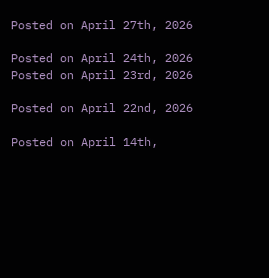Posted on April 27th, 2026

Posted on April 24th, 2026
Posted on April 23rd, 2026

Posted on April 22nd, 2026

Posted on April 14th,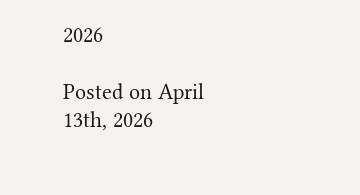2026

Posted on April 13th, 2026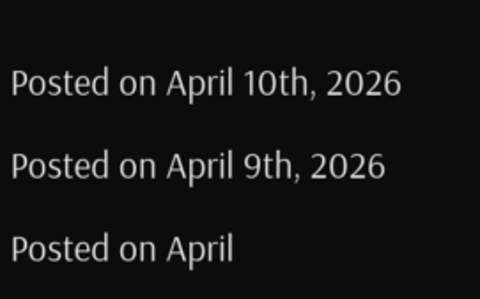Posted on April 10th, 2026

Posted on April 9th, 2026

Posted on April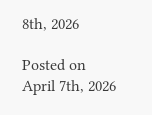8th, 2026

Posted on April 7th, 2026